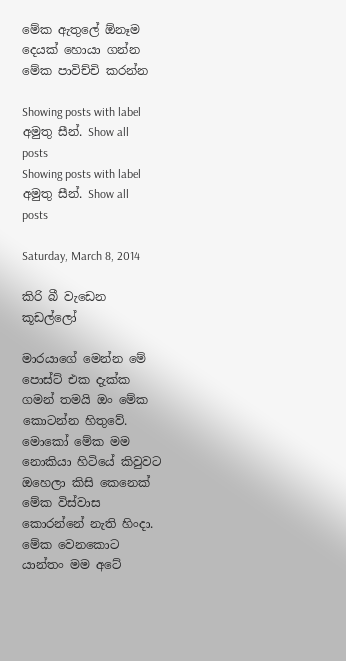මේක ඇතුලේ ඕනෑම දෙයක් හොයා ගන්න මේක පාවිච්චි කරන්න

Showing posts with label අමුතු සීන්. Show all posts
Showing posts with label අමුතු සීන්. Show all posts

Saturday, March 8, 2014

කිරි බී වැඩෙන කූඩල්ලෝ

මාරයාගේ මෙන්න මේ පොස්ට් එක දැක්ක ගමන් තමයි ඔං මේක කොටන්න හිතුවේ. මොකෝ මේක මම නොකියා හිටියේ කිවුවට ඔහෙලා කිසි කෙනෙක් මේක විස්වාස කොරන්නේ නැති හිංදා. මේක වෙනකොට යාන්තං මම අටේ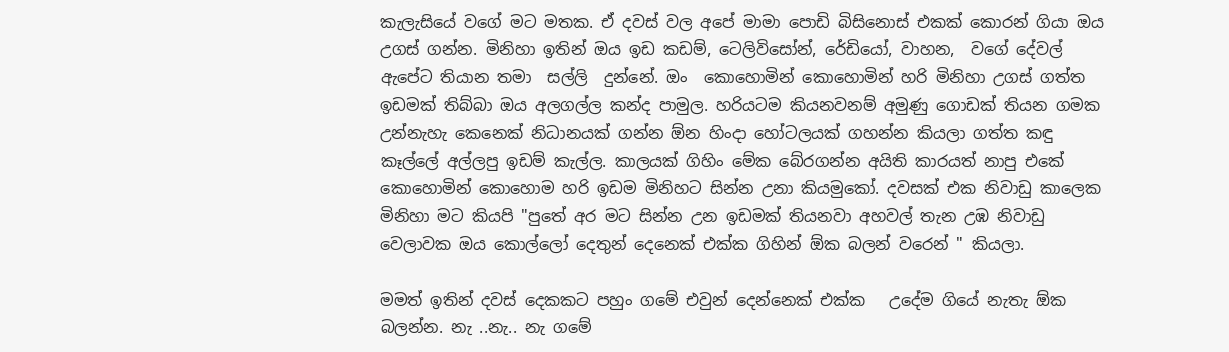කැලැසියේ වගේ මට මතක. ඒ දවස් වල අපේ මාමා පොඩි බිසිනොස් එකක් කොරන් ගියා ඔය උගස් ගන්න. මිනිහා ඉතින් ඔය ඉඩ කඩම්, ටෙලිවිසෝන්, රේඩියෝ, වාහන,  වගේ දේවල් ඇපේට තියාන තමා  සල්ලි  දුන්නේ. ඔං  කොහොමින් කොහොමින් හරි මිනිහා උගස් ගත්ත ඉඩමක් තිබ්බා ඔය අලගල්ල කන්ද පාමුල. හරියටම කියනවනම් අමුණු ගොඩක් තියන ගමක උන්නැහැ කෙනෙක් නිධානයක් ගන්න ඕන හිංදා හෝටලයක් ගහන්න කියලා ගත්ත කඳු කෑල්ලේ අල්ලපු ඉඩම් කැල්ල. කාලයක් ගිහිං මේක බේරගන්න අයිති කාරයත් නාපු එකේ කොහොමින් කොහොම හරි ඉඩම මිනිහට සින්න උනා කියමුකෝ. දවසක් එක නිවාඩු කාලෙක මිනිහා මට කියපි "පුතේ අර මට සින්න උන ඉඩමක් තියනවා අහවල් තැන උඹ නිවාඩු වෙලාවක ඔය කොල්ලෝ දෙතුන් දෙනෙක් එක්ක ගිහින් ඕක බලන් වරෙන් " කියලා.

මමත් ඉතින් දවස් දෙකකට පහුං ගමේ එවුන් දෙන්නෙක් එක්ක   උදේම ගියේ නැතැ ඕක බලන්න. නැ ..නැ.. නැ ගමේ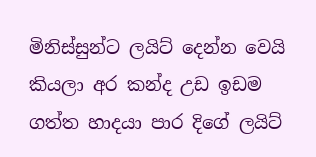මිනිස්සුන්ට ලයිට් දෙන්න වෙයි කියලා අර කන්ද උඩ ඉඩම ගත්ත හාදයා පාර දිගේ ලයිට්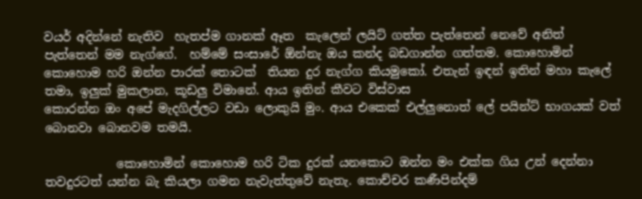වයර් අදින්නේ නැතිව  හැතප්ම ගානක් ඈත  කැලෙන් ලයිට් ගත්ත පැත්තෙන් නෙවේ අනිත් පැත්තෙන් මම නැග්ගේ.  හම්මේ සංසාරේ ඕන්නැ ඔය කන්ද බඩගාන්න ගත්තම. කොහොමින් කොහොම හරි ඔන්න පාරක් තොටක්  තියන දුර නැග්ග කියමුකෝ. එතැන් ඉඳන් ඉතින් මහා කැලේ තමා, ඉලුක් මුකලාන, කූඩලු විමානේ. ආය ඉතින් කීවට විස්වාස
කොරන්න ඔං අපේ මැදගිල්ලට වඩා ලොකුයි මුං. ආය එකෙක් එල්ලුනොත් ලේ පයින්ට් භාගයක් වත් බොනවා බොනවම තමයි.

            කොහොමින් කොහොම හරි ටික දුරක් යනකොට ඔන්න මං එක්ක ගිය උන් දෙන්නා තවදුරටත් යන්න බැ කියලා ගමන නැවැත්තුවේ නැතැ. කොච්චර කණීපින්දම්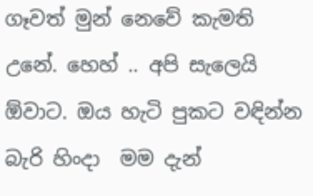ගෑවත් මුන් නෙවේ කැමති උනේ. හෙහ් .. අපි සැලෙයි ඕවාට. ඔය හැටි පුකට වඳින්න බැරි හිංදා  මම දැන්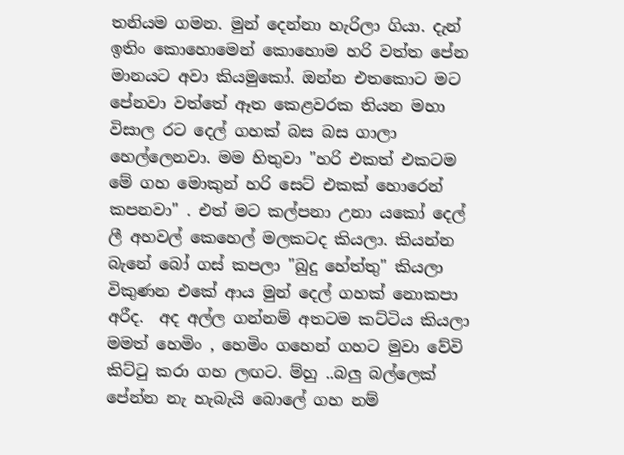තනියම ගමන. මුන් දෙන්නා හැරිලා ගියා. දැන් ඉතිං කොහොමෙන් කොහොම හරි වත්ත පේන මානයට අවා කියමුකෝ. ඔන්න එතකොට මට පේනවා වත්තේ ඈත කෙළවරක තියන මහා විසාල රට දෙල් ගහක් බස බස ගාලා හෙල්ලෙනවා. මම හිතුවා "හරි එකත් එකටම මේ ගහ මොකුන් හරි සෙට් එකක් හොරෙන් කපනවා" . එත් මට කල්පනා උනා යකෝ දෙල් ලී අහවල් කෙහෙල් මලකටද කියලා. කියන්න බැනේ බෝ ගස් කපලා "බුදු හේත්තු" කියලා විකුණන එකේ ආය මුන් දෙල් ගහක් නොකපා අරීද.  අද අල්ල ගන්නම් අතටම කට්ටිය කියලා මමත් හෙමිං , හෙමිං ගහෙන් ගහට මුවා වේවි කිට්ටු කරා ගහ ලඟට. ම්හු ..බලු බල්ලෙක් පේන්න නැ හැබැයි බොලේ ගහ නම්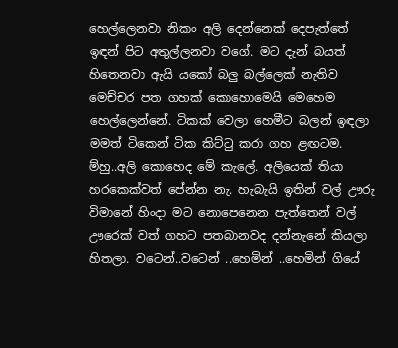හෙල්ලෙනවා නිකං අලි දෙන්නෙක් දෙපැත්තේ ඉඳන් පිට අතුල්ලනවා වගේ. මට දැන් බයත් හිතෙනවා ඇයි යකෝ බලු බල්ලෙක් නැතිව මෙච්චර පත ගහක් කොහොමෙයි මෙහෙම හෙල්ලෙන්නේ. ටිකක් වෙලා හෙමීට බලන් ඉඳලා මමත් ටිකෙන් ටික කිට්ටු කරා ගහ ළඟටම. ම්හු..අලි කොහෙද මේ කැලේ. අලියෙක් තියා හරකෙක්වත් පේන්න නැ. හැබැයි ඉතින් වල් ඌරු විමානේ හිංදා මට නොපෙනෙන පැත්තෙන් වල් ඌරෙක් වත් ගහට පතබානවද දන්නැනේ කියලා හිතලා. වටෙන්..වටෙන් ..හෙමින් ..හෙමින් ගියේ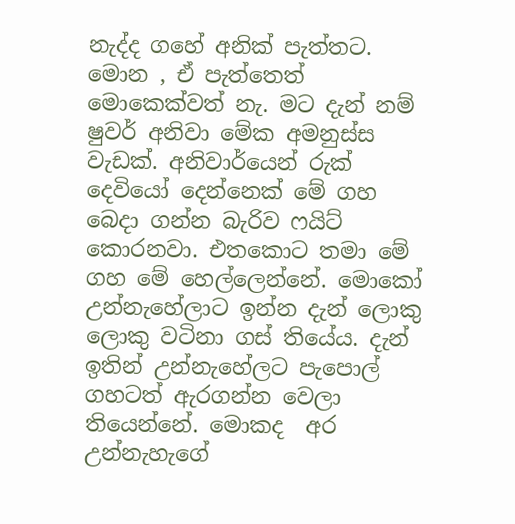නැද්ද ගහේ අනික් පැත්තට. මොන , ඒ පැත්තෙත් මොකෙක්වත් නැ. මට දැන් නම් ෂුවර් අනිවා මේක අමනුස්ස  වැඩක්. අනිවාර්යෙන් රුක් දෙවියෝ දෙන්නෙක් මේ ගහ බෙදා ගන්න බැරිව ෆයිට් කොරනවා. එතකොට තමා මේ ගහ මේ හෙල්ලෙන්නේ. මොකෝ උන්නැහේලාට ඉන්න දැන් ලොකු ලොකු වටිනා ගස් තියේය. දැන් ඉතින් උන්නැහේලට පැපොල් ගහටත් ඇරගන්න වෙලා තියෙන්නේ. මොකද  අර උන්නැහැගේ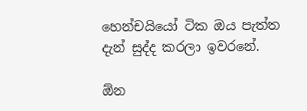හෙන්චයියෝ ටික ඔය පැත්ත දැන් සුද්ද කරලා ඉවරනේ.

ඕන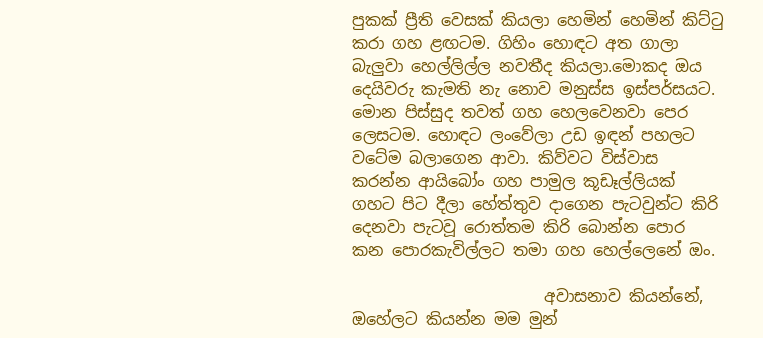පුකක් ප්‍රීති වෙසක් කියලා හෙමින් හෙමින් කිට්ටු කරා ගහ ළඟටම. ගිහිං හොඳට අත ගාලා බැලුවා හෙල්ලිල්ල නවතීද කියලා.මොකද ඔය දෙයිවරු කැමති නැ නොව මනුස්ස ඉස්පර්සයට. මොන පිස්සුද තවත් ගහ හෙලවෙනවා පෙර ලෙසටම. හොඳට ලංවේලා උඩ ඉඳන් පහලට වටේම බලාගෙන ආවා. කිව්වට විස්වාස කරන්න ආයිබෝං ගහ පාමුල කූඩෑල්ලියක් ගහට පිට දීලා හේත්තුව දාගෙන පැටවුන්ට කිරි දෙනවා පැටවූ රොත්තම කිරි බොන්න පොර කන පොරකැවිල්ලට තමා ගහ හෙල්ලෙනේ ඔං.

                        අවාසනාව කියන්නේ, ඔහේලට කියන්න මම මුන්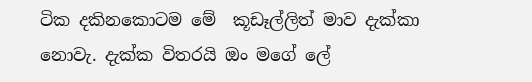ටික දකිනකොටම මේ  කූඩෑල්ලිත් මාව දැක්කා නොවැ. දැක්ක විතරයි ඔං මගේ ලේ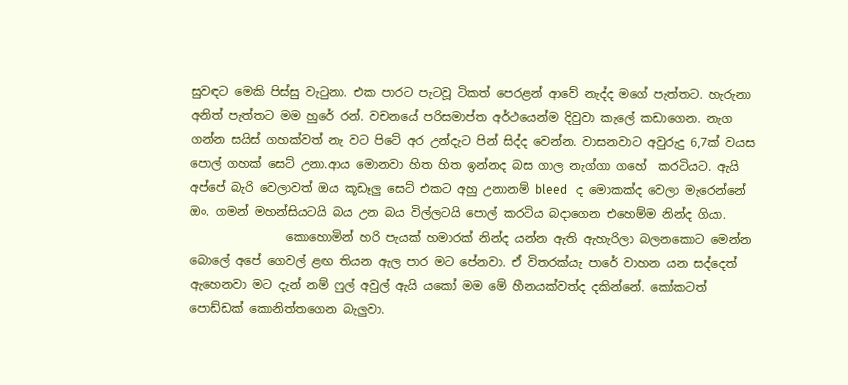සුවඳට මෙකි පිස්සු වැටුනා. එක පාරට පැටවූ ටිකත් පෙරළන් ආවේ නැද්ද මගේ පැත්තට. හැරුනා අනිත් පැත්තට මම හුරේ රන්. වචනයේ පරිසමාප්ත අර්ථයෙන්ම දිවුවා කැලේ කඩාගෙන. නැග ගන්න සයිස් ගහක්වත් නැ වට පිටේ අර උන්දැට පින් සිද්ද වෙන්න. වාසනවාට අවුරුදු 6,7ක් වයස පොල් ගහක් සෙට් උනා.ආය මොනවා හිත හිත ඉන්නද බස ගාල නැග්ගා ගහේ  කරටියට. ඇයි අප්පේ බැරි වෙලාවත් ඔය කූඩෑලු සෙට් එකට අහු උනානම් bleed   ද මොකක්ද වෙලා මැරෙන්නේ ඔං. ගමන් මහන්සියටයි බය උන බය විල්ලටයි පොල් කරටිය බදාගෙන එහෙම්ම නින්ද ගියා.
                කොහොමින් හරි පැයක් හමාරක් නින්ද යන්න ඇති ඇහැරිලා බලනකොට මෙන්න බොලේ අපේ ගෙවල් ළඟ තියන ඇල පාර මට පේනවා. ඒ විතරක්යැ පාරේ වාහන යන සද්දෙත් ඇහෙනවා මට දැන් නම් ෆුල් අවුල් ඇයි යකෝ මම මේ හීනයක්වත්ද දකින්නේ. කෝකටත් පොඩ්ඩක් කොනිත්තගෙන බැලුවා.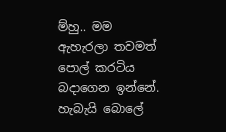ම්හු.. මම ඇහැරලා තවමත් පොල් කරටිය බදාගෙන ඉන්නේ. හැබැයි බොලේ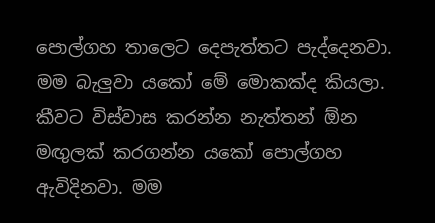පොල්ගහ තාලෙට දෙපැත්තට පැද්දෙනවා. මම බැලුවා යකෝ මේ මොකක්ද කියලා. කීවට විස්වාස ක‍රන්න නැත්තන් ඕන මඟුලක් කරගන්න යකෝ පොල්ගහ ඇවිදිනවා. මම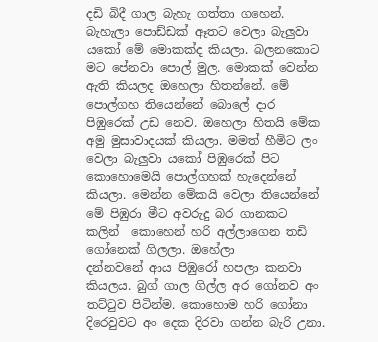දඩි බිදී ගාල බැහැ ගත්තා ගහෙන්. බැහැලා පොඩ්ඩක් ඈතට වෙලා බැලුවා යකෝ මේ මොකක්ද කියලා. බලනකොට මට පේනවා පොල් මුල. මොකක් වෙන්න ඇති කියලද ඔහෙලා හිතන්නේ. මේ පොල්ගහ තියෙන්නේ බොලේ දාර පිඹුරෙක් උඩ නෙව. ඔහෙලා හිතයි මේක අමු මුසාවාදයක් කියලා. මමත් හීමිට ලං වෙලා බැලුවා යකෝ පිඹුරෙක් පිට කොහොමෙයි පොල්ගහක් හැදෙන්නේ කියලා. මෙන්න මේකයි වෙලා තියෙන්නේ මේ පිඹුරා මීට අවරුදු බර ගානකට කලින්  කොහෙන් හරි අල්ලාගෙන තඩි ගෝනෙක් ගිලලා. ඔහේලා
දන්නවනේ ආය පිඹුරෝ හපලා කනවා කියලය. බුග් ගාල ගිල්ල අර ගෝනව අං තට්ටුව පිටින්ම. කොහොම හරි ගෝනා දිරෙවුවට අං දෙක දිරවා ගන්න බැරි උනා.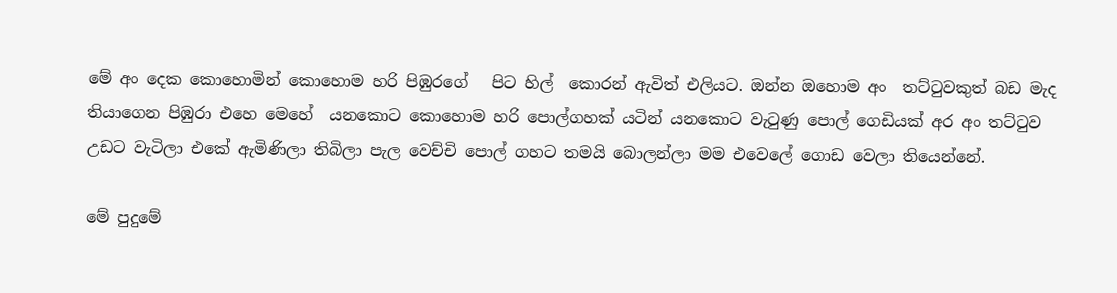මේ අං දෙක කොහොමින් කොහොම හරි පිඹුරගේ   පිට හිල්  කොරන් ඇවිත් එලියට. ඔන්න ඔහොම අං  තට්ටුවකුත් බඩ මැද තියාගෙන පිඹුරා එහෙ මෙහේ  යනකොට කොහොම හරි පොල්ගහක් යටින් යනකොට වැටුණු පොල් ගෙඩියක් අර අං තට්ටුව උඩට වැටිලා එකේ ඇමිණිලා තිබිලා පැල වෙච්චි පොල් ගහට තමයි බොලන්ලා මම එවෙලේ ගොඩ වෙලා තියෙන්නේ.

මේ පුදුමේ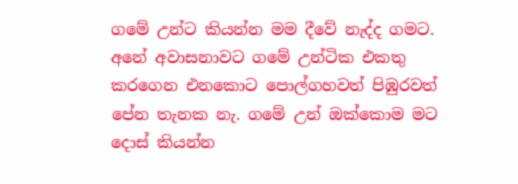ගමේ උන්ට කියන්න මම දීවේ නැද්ද ගමට. අනේ අවාසනාවට ගමේ උන්ටික එකතු කරගෙන එනකොට පොල්ගහවත් පිඹුරවත්  පේන තැනක නැ. ගමේ උන් ඔක්කොම මට දොස් කියන්න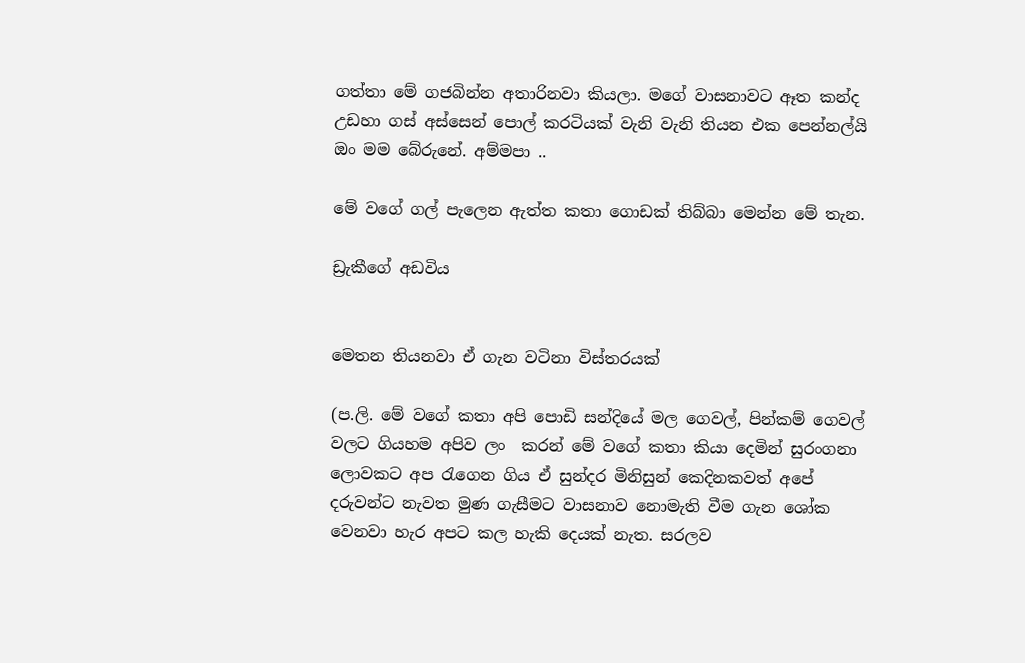ගත්තා මේ ගජබින්න අතාරිනවා කියලා. මගේ වාසනාවට ඈත කන්ද උඩහා ගස් අස්සෙන් පොල් කරටියක් වැනි වැනි තියන එක පෙන්නල්යි ඔං මම බේරුනේ. අම්මපා ..

මේ වගේ ගල් පැලෙන ඇත්ත කතා ගොඩක් තිබ්බා මෙන්න මේ තැන.

ඩ්‍රැකීගේ අඩවිය


මෙතන තියනවා ඒ ගැන වටිනා විස්තරයක්

(ප.ලි. මේ වගේ කතා අපි පොඩි සන්දියේ මල ගෙවල්, පින්කම් ගෙවල් වලට ගියහම අපිව ලං  කරන් මේ වගේ කතා කියා දෙමින් සුරංගනා ලොවකට අප රැගෙන ගිය ඒ සුන්දර මිනිසුන් කෙදිනකවත් අපේ දරුවන්ට නැවත මුණ ගැසීමට වාසනාව නොමැති වීම ගැන ශෝක වෙනවා හැර අපට කල හැකි දෙයක් නැත. සරලව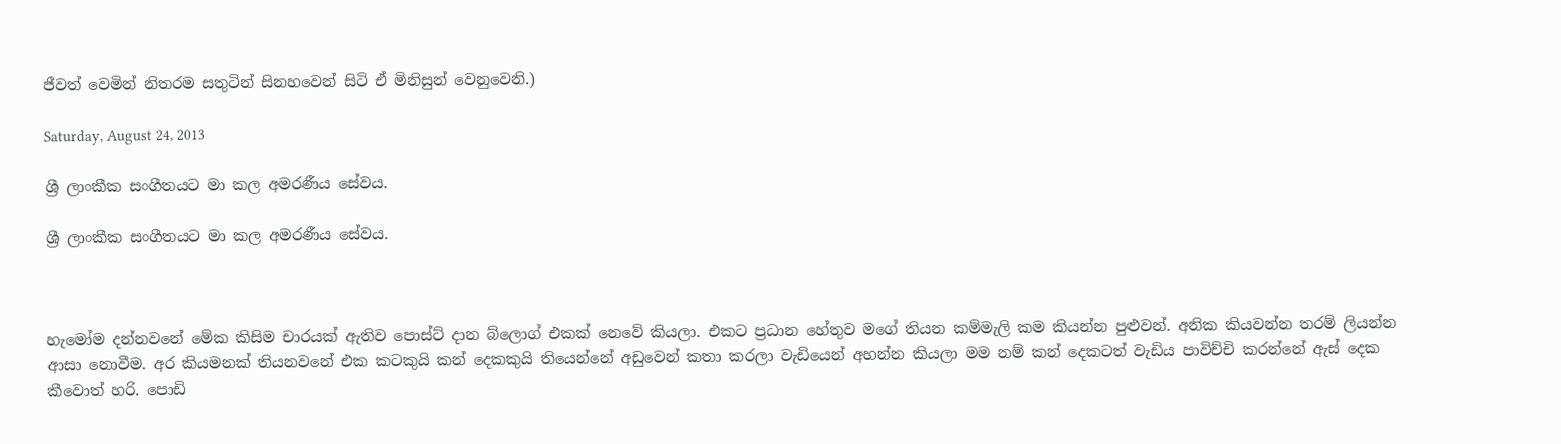ජීවත් වෙමින් නිතරම සතුටින් සිනහවෙන් සිටි ඒ මිනිසුන් වෙනුවෙනි.)

Saturday, August 24, 2013

ශ්‍රී ලාංකීක සංගීතයට මා කල අමරණීය සේවය.

ශ්‍රී ලාංකීක සංගීතයට මා කල අමරණීය සේවය.



හැමෝම දන්නවනේ මේක කිසිම චාරයක් ඇතිව පොස්ට් දාන බ්ලොග් එකක් නෙවේ කියලා. එකට ප්‍රධාන හේතුව මගේ තියන කම්මැලි කම කියන්න පුළුවන්. අනික කියවන්න තරම් ලියන්න ආසා නොවීම. අර කියමනක් තියනවනේ එක කටකුයි කන් දෙකකුයි තියෙන්නේ අඩුවෙන් කතා කරලා වැඩියෙන් අහන්න කියලා මම නම් කන් දෙකටත් වැඩිය පාවිච්චි කරන්නේ ඇස් දෙක කීවොත් හරි. පොඩි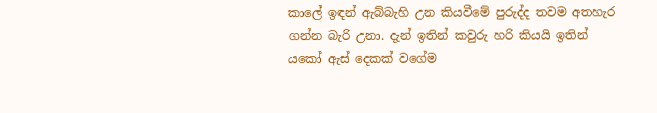කාලේ ඉඳන් ඇබ්බැහි උන කියවීමේ පුරුද්ද තවම අතහැර ගන්න බැරි උනා. දැන් ඉතින් කවුරු හරි කියයි ඉතින් යකෝ ඇස් දෙකක් වගේම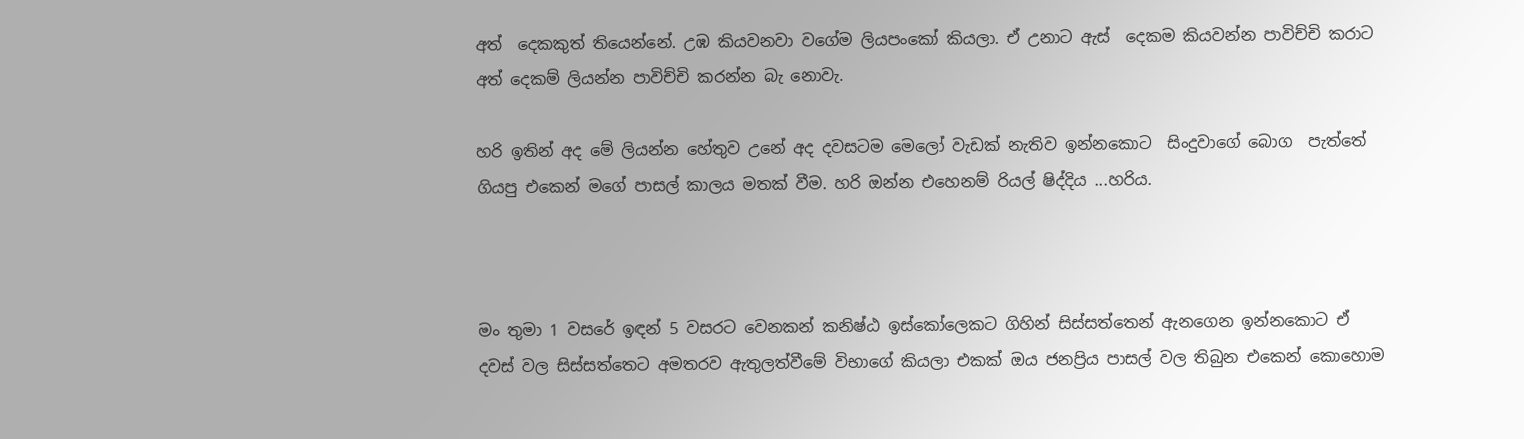අත්  දෙකකුත් තියෙන්නේ. උඹ කියවනවා වගේම ලියපංකෝ කියලා. ඒ උනාට ඇස්  දෙකම කියවන්න පාවිච්චි කරාට අත් දෙකම් ලියන්න පාවිච්චි කරන්න බැ නොවැ.

හරි ඉතින් අද මේ ලියන්න හේතුව උනේ අද දවසටම මෙලෝ වැඩක් නැතිව ඉන්නකොට  සිංදුවාගේ බොග  පැත්තේ ගියපු එකෙන් මගේ පාසල් කාලය මතක් වීම. හරි ඔන්න එහෙනම් රියල් ෂිද්දිය ...හරිය.



මං තුමා 1 වසරේ ඉඳන් 5 වසරට වෙනකන් කනිෂ්ඨ ඉස්කෝලෙකට ගිහින් සිස්සත්තෙන් ඇනගෙන ඉන්නකොට ඒ දවස් වල සිස්සත්තෙට අමතරව ඇතුලත්වීමේ විභාගේ කියලා එකක් ඔය ජනප්‍රිය පාසල් වල තිබුන එකෙන් කොහොම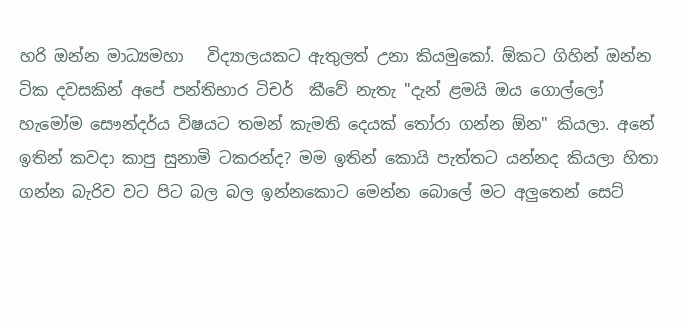හරි ඔන්න මාධ්‍යමහා   විද්‍යාලයකට ඇතුලත් උනා කියමුකෝ. ඕකට ගිහින් ඔන්න ටික දවසකින් අපේ පන්තිභාර ටිචර්  කීවේ නැතැ "දැන් ළමයි ඔය ගොල්ලෝ හැමෝම සෞන්දර්ය විෂයට තමන් කැමති දෙයක් තෝරා ගන්න ඕන" කියලා. අනේ ඉතින් කවදා කාපු සුනාමි ටකරන්ද? මම ඉතින් කොයි පැත්තට යන්නද කියලා හිතා ගන්න බැරිව වට පිට බල බල ඉන්නකොට මෙන්න බොලේ මට අලුතෙන් සෙට්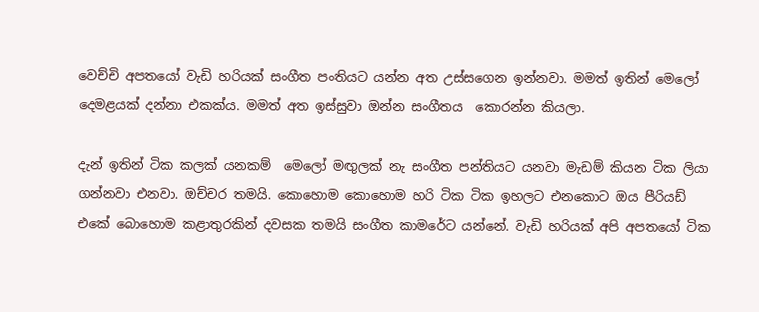වෙච්චි අපතයෝ වැඩි හරියක් සංගීත පංතියට යන්න අත උස්සගෙන ඉන්නවා. මමත් ඉතින් මෙලෝ දෙමළයක් දන්නා එකක්ය. මමත් අත ඉස්සුවා ඔන්න සංගීතය  කොරන්න කියලා.

දැන් ඉතින් ටික කලක් යනකම්  මෙලෝ මඟුලක් නැ සංගීත පන්තියට යනවා මැඩම් කියන ටික ලියා ගන්නවා එනවා. ඔච්චර තමයි. කොහොම කොහොම හරි ටික ටික ඉහලට එනකොට ඔය පීරියඩ් එකේ බොහොම කළාතුරකින් දවසක තමයි සංගීත කාමරේට යන්නේ. වැඩි හරියක් අපි අපතයෝ ටික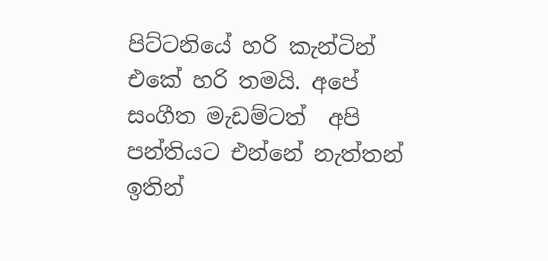පිට්ටනියේ හරි කැන්ටින් එකේ හරි තමයි. අපේ සංගීත මැඩම්ටත්  අපි පන්තියට එන්නේ නැත්තන් ඉතින්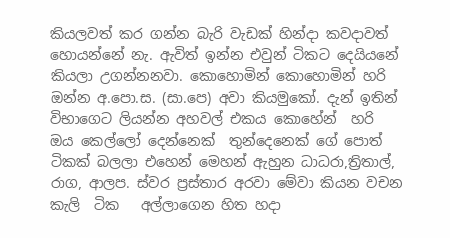කියලවත් කර ගන්න බැරි වැඩක් හින්දා කවදාවත් හොයන්නේ නැ. ඇවිත් ඉන්න එවුන් ටිකට දෙයියනේ කියලා උගන්නනවා. කොහොමින් කොහොමින් හරි ඔන්න අ.පො.ස. (සා.පෙ) අවා කියමුකෝ. දැන් ඉතින් විභාගෙට ලියන්න අහවල් එකය කොහේන්  හරි ඔය කෙල්ලෝ දෙන්නෙක්  තුන්දෙනෙක් ගේ පොත් ටිකක් බලලා එහෙන් මෙහන් ඇහුන ධාධරා,ත්‍රිතාල්, රාග, ආලප. ස්වර ප්‍රස්තාර අරවා මේවා කියන වචන කැලි  ටික   අල්ලාගෙන හිත හදා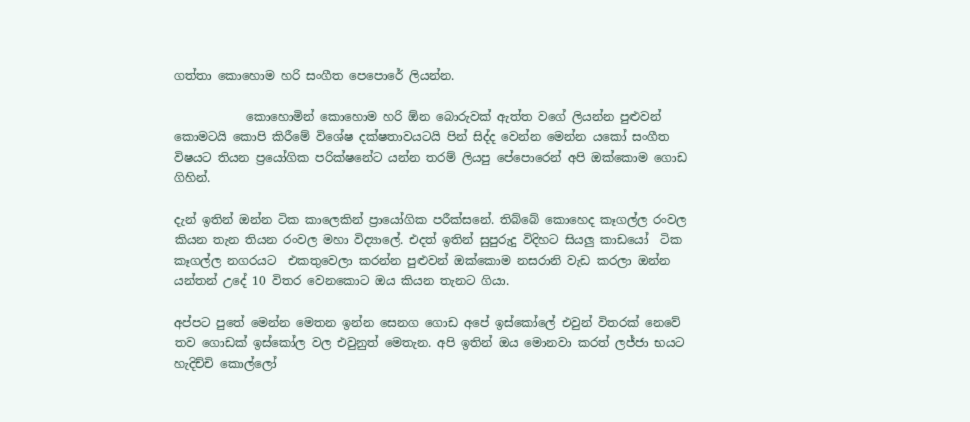ගත්තා කොහොම හරි සංගීත පෙපොරේ ලියන්න.

            කොහොමින් කොහොම හරි ඕන බොරුවක් ඇත්ත වගේ ලියන්න පුළුවන් කොමටයි කොපි කිරීමේ විශේෂ දක්ෂතාවයටයි පින් සිද්ද වෙන්න මෙන්න යකෝ සංගීත විෂයට තියන ප්‍රයෝගික පරික්ෂනේට යන්න තරම් ලියපු පේපොරෙන් අපි ඔක්කොම ගොඩ ගිහින්.

දැන් ඉතින් ඔන්න ටික කාලෙකින් ප්‍රායෝගික පරීක්සනේ. තිබ්බේ කොහෙද කෑගල්ල රංවල කියන තැන තියන රංවල මහා විද්‍යාලේ. එදත් ඉතින් සුපුරුදු විදිහට සියලු කාඩයෝ  ටික කෑගල්ල නගරයට  එකතුවෙලා කරන්න පුළුවන් ඔක්කොම නසරානි වැඩ කරලා ඔන්න යන්තන් උදේ 10 විතර වෙනකොට ඔය කියන තැනට ගියා.

අප්පට පුතේ මෙන්න මෙතන ඉන්න සෙනග ගොඩ අපේ ඉස්කෝලේ එවුන් විතරක් නෙවේ තව ගොඩක් ඉස්කෝල වල එවුනුත් මෙතැන. අපි ඉතින් ඔය මොනවා කරත් ලජ්ජා භයට හැදිච්චි කොල්ලෝ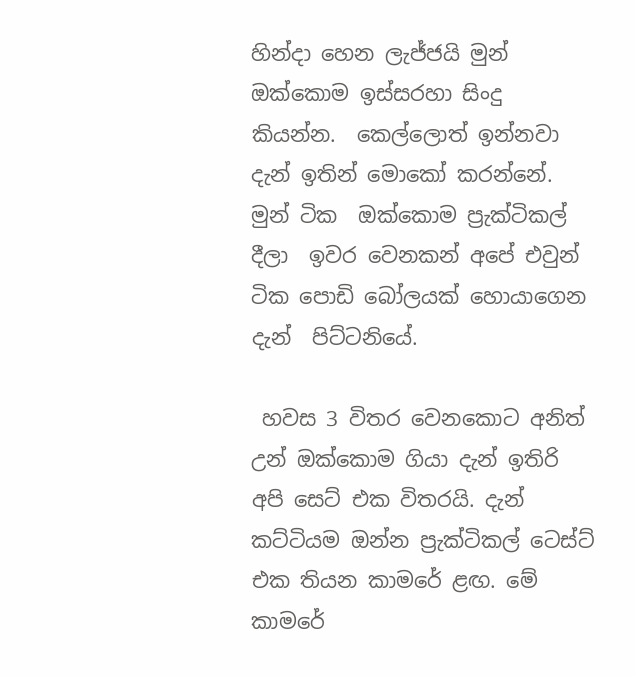හින්දා හෙන ලැජ්ජයි මුන් ඔක්කොම ඉස්සරහා සිංදු  කියන්න.  කෙල්ලොත් ඉන්නවා දැන් ඉතින් මොකෝ කරන්නේ.  මුන් ටික  ඔක්කොම ප්‍රැක්ටිකල් දීලා  ඉවර වෙනකන් අපේ එවුන් ටික පොඩි බෝලයක් හොයාගෙන දැන්  පිට්ටනියේ.

 හවස 3 විතර වෙනකොට අනිත් උන් ඔක්කොම ගියා දැන් ඉතිරි අපි සෙට් එක විතරයි. දැන් කට්ටියම ඔන්න ප්‍රැක්ටිකල් ටෙස්ට් එක තියන කාමරේ ළඟ. මේ කාමරේ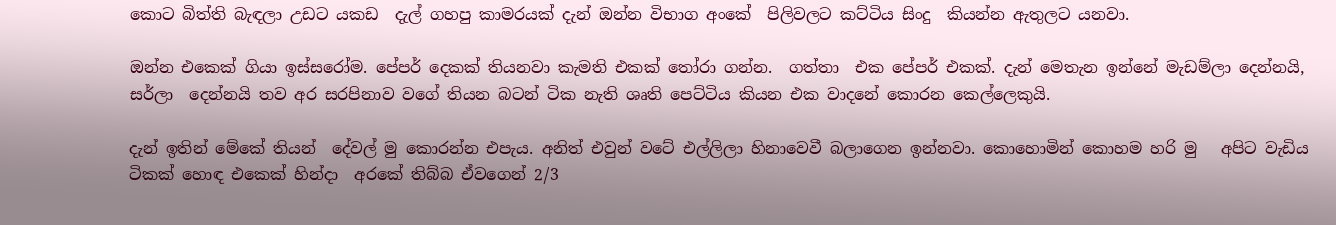කොට බිත්ති බැඳලා උඩට යකඩ  දැල් ගහපු කාමරයක් දැන් ඔන්න විභාග අංකේ  පිලිවලට කට්ටිය සිංදු  කියන්න ඇතුලට යනවා.

ඔන්න එකෙක් ගියා ඉස්සරෝම. පේපර් දෙකක් තියනවා කැමති එකක් තෝරා ගන්න.  ගත්තා  එක පේපර් එකක්. දැන් මෙතැන ඉන්නේ මැඩම්ලා දෙන්නයි, සර්ලා  දෙන්නයි තව අර සරපිනාව වගේ තියන බටන් ටික නැති ශෘති පෙට්ටිය කියන එක වාදනේ කොරන කෙල්ලෙකුයි.

දැන් ඉතින් මේකේ තියන්  දේවල් මු කොරන්න එපැය. අනිත් එවුන් වටේ එල්ලිලා හිනාවෙවී බලාගෙන ඉන්නවා. කොහොමින් කොහම හරි මු   අපිට වැඩිය ටිකක් හොඳ එකෙක් හින්දා  අරකේ තිබ්බ ඒවගෙන් 2/3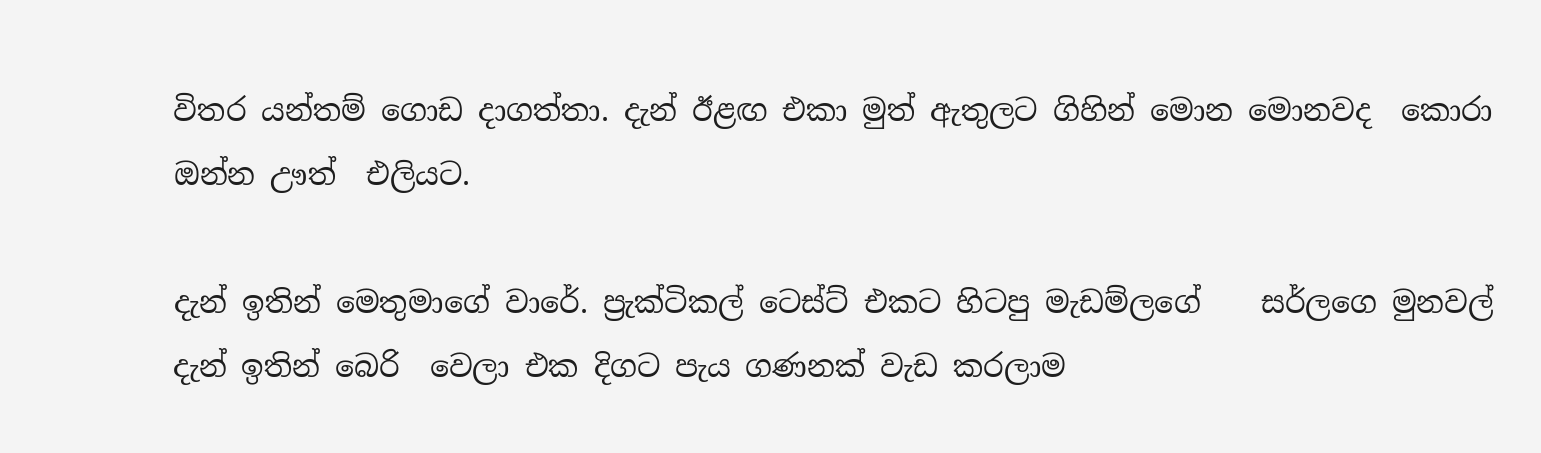විතර යන්තම් ගොඩ දාගත්තා. දැන් ඊළඟ එකා මුත් ඇතුලට ගිහින් මොන මොනවද  කොරා ඔන්න ඌත්  එලියට.

දැන් ඉතින් මෙතුමාගේ වාරේ. ප්‍රැක්ටිකල් ටෙස්ට් එකට හිටපු මැඩම්ලගේ    සර්ලගෙ මුනවල් දැන් ඉතින් බෙරි  වෙලා එක දිගට පැය ගණනක් වැඩ කරලාම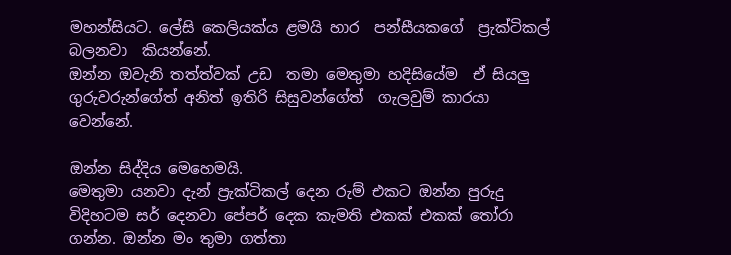මහන්සියට. ලේසි කෙලියක්ය ළමයි හාර  පන්සීයකගේ  ප්‍රැක්ටිකල් බලනවා  කියන්නේ.
ඔන්න ඔවැනි තත්ත්වක් උඩ  තමා මෙතුමා හදිසියේම  ඒ සියලු ගුරුවරුන්ගේත් අනිත් ඉතිරි සිසුවන්ගේත්  ගැලවුම් කාරයා වෙන්නේ.

ඔන්න සිද්දිය මෙහෙමයි.
මෙතුමා යනවා දැන් ප්‍රැක්ටිකල් දෙන රුම් එකට ඔන්න පුරුදු විදිහටම සර් දෙනවා පේපර් දෙක කැමති එකක් එකක් තෝරා ගන්න. ඔන්න මං තුමා ගත්තා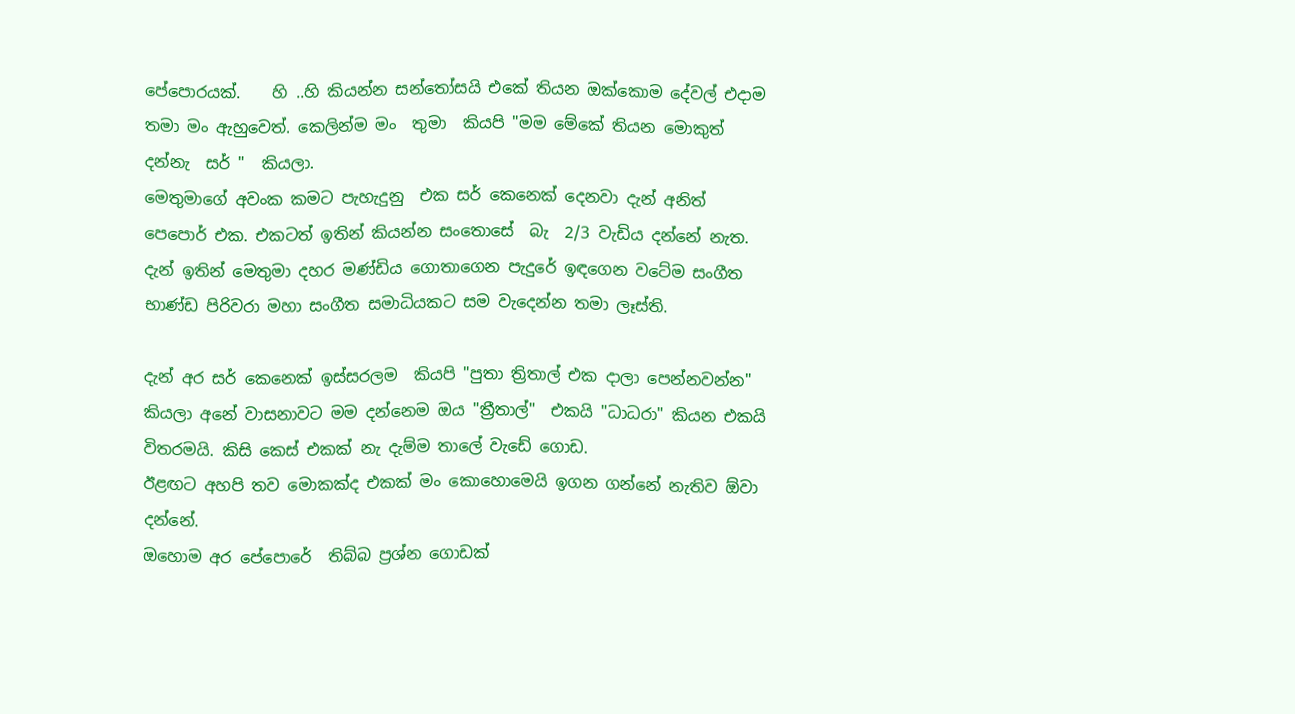පේපොරයක්.    හි ..හි කියන්න සන්තෝසයි එකේ තියන ඔක්කොම දේවල් එදාම තමා මං ඇහුවෙත්. කෙලින්ම මං  තුමා  කියපි "මම මේකේ තියන මොකුත් දන්නැ  සර් "  කියලා.
මෙතුමාගේ අවංක කමට පැහැදුනු  එක සර් කෙනෙක් දෙනවා දැන් අනිත් පෙපොර් එක. එකටත් ඉතින් කියන්න සංතොසේ  බැ  2/3 වැඩිය දන්නේ නැත. දැන් ඉතින් මෙතුමා දහර මණ්ඩිය ගොතාගෙන පැදුරේ ඉඳගෙන වටේම සංගීත භාණ්ඩ පිරිවරා මහා සංගීත සමාධියකට සම වැදෙන්න තමා ලෑස්ති.

දැන් අර සර් කෙනෙක් ඉස්සරලම  කියපි "පුතා ත්‍රිතාල් එක දාලා පෙන්නවන්න" කියලා අනේ වාසනාවට මම දන්නෙම ඔය "ත්‍රීතාල්"  එකයි "ධාධරා" කියන එකයි විතරමයි. කිසි කෙස් එකක් නැ දැම්ම තාලේ වැඩේ ගොඩ.
ඊළඟට අහපි තව මොකක්ද එකක් මං කොහොමෙයි ඉගන ගන්නේ නැතිව ඕවා දන්නේ.
ඔහොම අර පේපොරේ  තිබ්බ ප්‍රශ්න ගොඩක්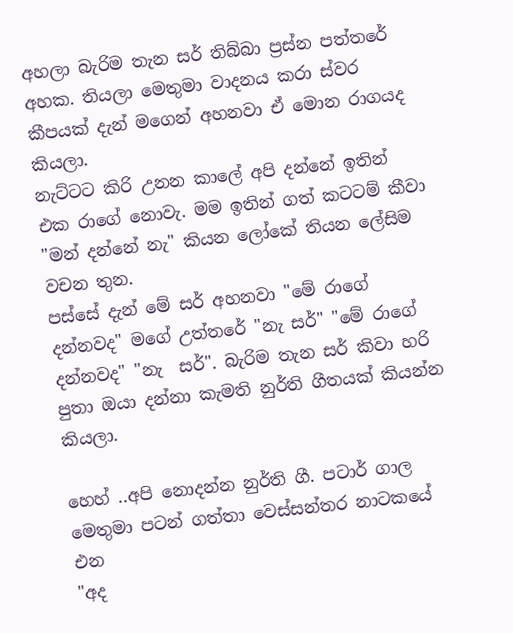අහලා බැරිම තැන සර් තිබ්බා ප්‍රස්න පත්තරේ අහක. තියලා මෙතුමා වාදනය කරා ස්වර කීපයක් දැන් මගෙන් අහනවා ඒ මොන රාගයද කියලා.
නැට්ටට කිරි උනන කාලේ අපි දන්නේ ඉතින් එක රාගේ නොවැ. මම ඉතින් ගත් කටටම් කීවා "මන් දන්නේ නැ" කියන ලෝකේ තියන ලේසිම වචන තුන.
පස්සේ දැන් මේ සර් අහනවා "මේ රාගේ දන්නවද" මගේ උත්තරේ "නැ සර්" "මේ රාගේ දන්නවද" "නැ  සර්". බැරිම තැන සර් කිවා හරි පුතා ඔයා දන්නා කැමති නුර්ති ගීතයක් කියන්න කියලා.

හෙහ් ..අපි නොදන්න නුර්ති ගී. පටාර් ගාල මෙතුමා පටන් ගත්තා වෙස්සන්තර නාටකයේ එන
"අද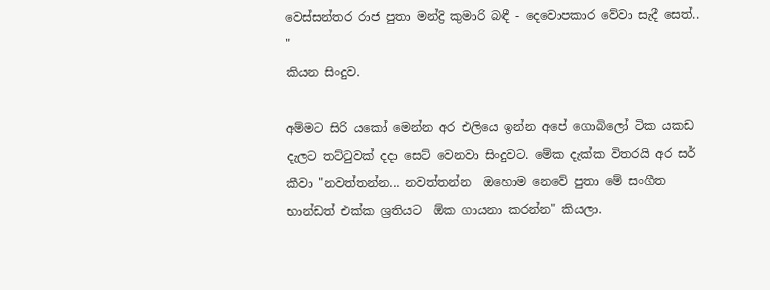වෙස්සන්තර රාජ පුතා මන්ද්‍රි කුමාරි බඳී - දෙවොපකාර වේවා සැදී සෙත්.. "
කියන සිංදුව.

අම්මට සිරි යකෝ මෙන්න අර එලියෙ ඉන්න අපේ ගොබිලෝ ටික යකඩ දැලට තට්ටුවක් දදා සෙට් වෙනවා සිංදුවට. මේක දැක්ක විතරයි අර සර් කීවා "නවත්තන්න... නවත්තන්න  ඔහොම නෙවේ පුතා මේ සංගීත භාන්ඩත් එක්ක ශ්‍රතියට  ඕක ගායනා කරන්න" කියලා.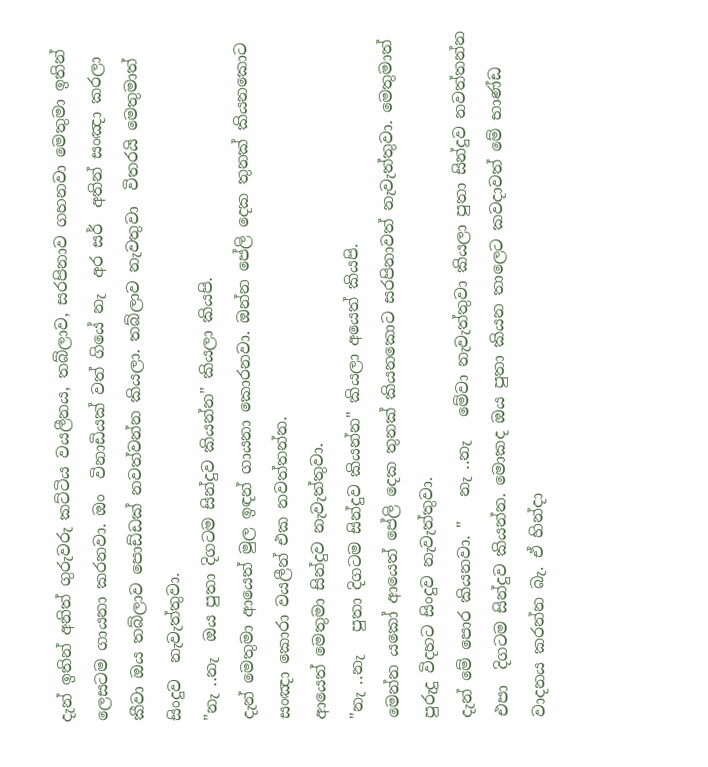දැන් ඉතින් අනිත් ගුරුවරු කට්ටිය වයලීනය, තබ්ලාව, සරපිනාව ගහනවා මෙතුමා ඉතින් ලෙසටම ගායනා කරනවා. ඔං  විනාඩියක් වත් ගියේ නැ  අර සර්  අතින් සංඤා කරලා  කීවා ඔය තබ්ලාව පොඩ්ඩක් නවත්වන්න කියලා. තබ්ලාව නැවතුවා  විතරයි මෙතුමාත් සිංදුව  නැවැත්තුවා.
"නැ ..නැ  ඔය පුතා දිගටම සින්දුව කියන්න" කියලා කියපි.
දැන් මෙතුමා ආයෙත් මුල ඉඳන් ගායනා කොරනවා. ඔන්න පේලි දෙක තුනක් කියනකොට සංඤා කොරා වයලීන් එක නවත්තන්න.
ආයෙත් මෙතුමා සින්දුව නැවැත්තුවා.
"නැ ..නැ   පුතා දිගටම සින්දුව කියන්න" කියලා අයෙත් කියපි.
මෙන්න යකෝ ආයෙත් පේලි දෙක තුනක් කියනකොට සරපිනාවත් නැවැත්තුවා. මෙතුමාත් පුරුදු විදහට සිංදුව නැවැත්තුවා.
දැන් මේ පොර කියනවා. "   නැ ..නැ   මේවා නැවැත්තුවා කියලා පුතා සින්දුව නවත්තන්න එපා  දිගටම සින්දුව කියන්න. මොකද ඔය පුතා කියන තාලෙට කවදාවත් මේ භාණ්ඩ වාදනය කරන්න බැ. ඒ හින්දා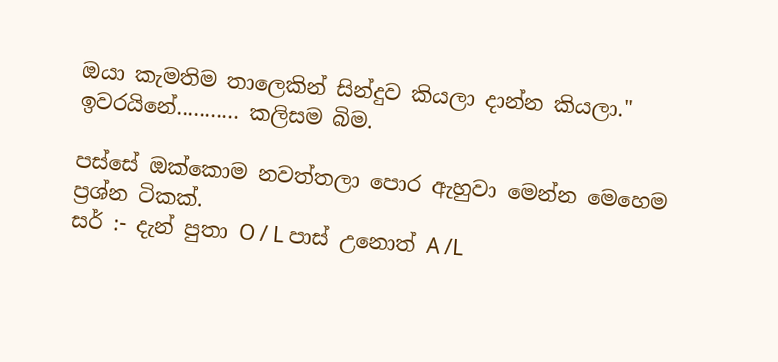ඔයා කැමතිම තාලෙකින් සින්දුව කියලා දාන්න කියලා."
ඉවරයිනේ........... කලිසම බිම.

පස්සේ ඔක්කොම නවත්තලා පොර ඇහුවා මෙන්න මෙහෙම ප්‍රශ්න ටිකක්.
සර් :- දැන් පුතා O / L පාස් උනොත් A /L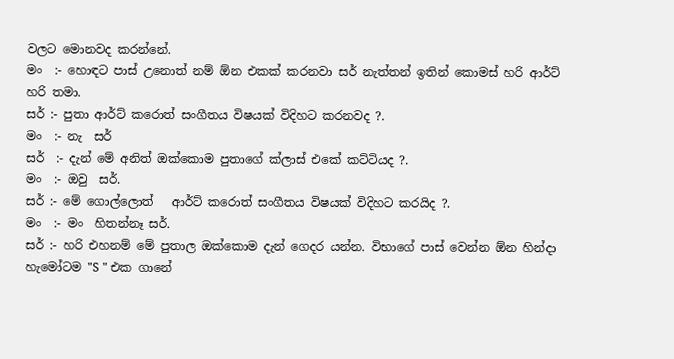වලට මොනවද කරන්නේ.
මං  :- හොඳට පාස් උනොත් නම් ඕන එකක් කරනවා සර් නැත්තන් ඉතින් කොමස් හරි ආර්ට් හරි තමා.
සර් :- පුතා ආර්ට් කරොත් සංගීතය විෂයක් විදිහට කරනවද ?.
මං  :- නැ  සර්
සර්  :- දැන් මේ අනිත් ඔක්කොම පුතාගේ ක්ලාස් එකේ කට්ටියද ?.
මං  :- ඔවු  සර්.
සර් :- මේ ගොල්ලොත්   ආර්ට් කරොත් සංගීතය විෂයක් විදිහට කරයිද ?.
මං  :- මං  හිතන්නෑ සර්.
සර් :- හරි එහනම් මේ පුතාල ඔක්කොම දැන් ගෙදර යන්න. විභාගේ පාස් වෙන්න ඕන හින්දා හැමෝටම "S " එක ගානේ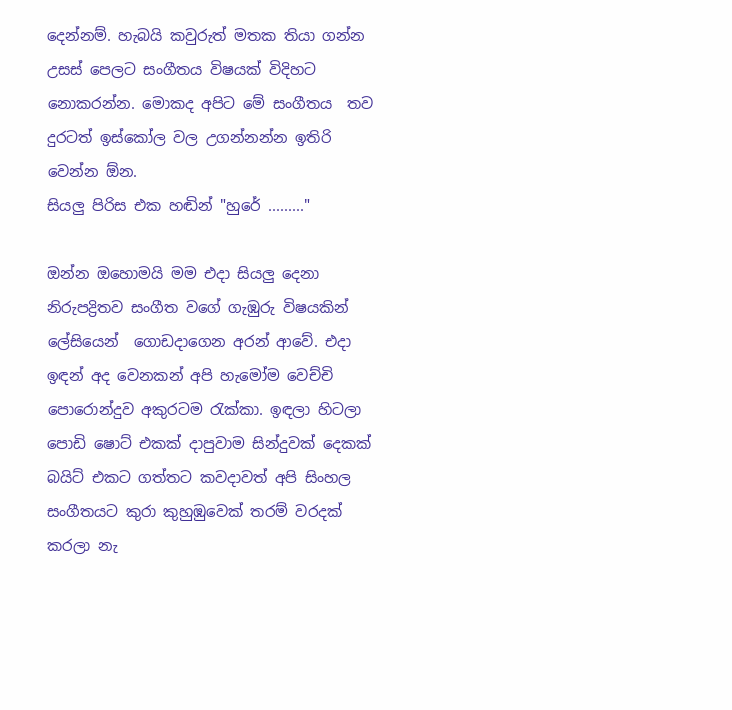දෙන්නම්. හැබයි කවුරුත් මතක තියා ගන්න උසස් පෙලට සංගීතය විෂයක් විදිහට නොකරන්න. මොකද අපිට මේ සංගීතය  තව දුරටත් ඉස්කෝල වල උගන්නන්න ඉතිරි වෙන්න ඕන.
සියලු පිරිස එක හඬින් "හුරේ ........."

ඔන්න ඔහොමයි මම එදා සියලු දෙනා නිරුපද්‍රිතව සංගීත වගේ ගැඹුරු විෂයකින් ලේසියෙන්  ගොඩදාගෙන අරන් ආවේ. එදා ඉඳන් අද වෙනකන් අපි හැමෝම වෙච්චි පොරොන්දුව අකුරටම රැක්කා. ඉඳලා හිටලා පොඩි ෂොට් එකක් දාපුවාම සින්දුවක් දෙකක් බයිට් එකට ගත්තට කවදාවත් අපි සිංහල සංගීතයට කුරා කුහුඹුවෙක් තරම් වරදක් කරලා නැ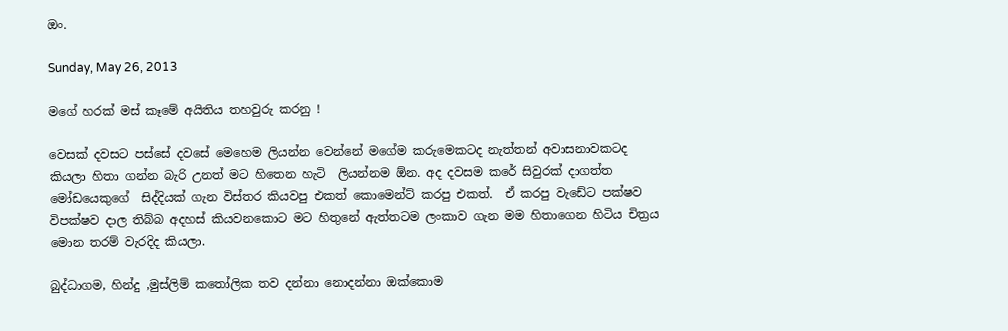ඔං.

Sunday, May 26, 2013

මගේ හරක් මස් කෑමේ අයිතිය තහවුරු කරනු !

වෙසක් දවසට පස්සේ දවසේ මෙහෙම ලියන්න වෙන්නේ මගේම කරුමෙකටද නැත්තන් අවාසනාවකටද කියලා හිතා ගන්න බැරි උනත් මට හිතෙන හැටි  ලියන්නම ඕන. අද දවසම කරේ සිවුරක් දාගත්ත මෝඩයෙකුගේ  සිද්දියක් ගැන විස්තර කියවපු එකත් කොමෙන්ට් කරපු එකත්.  ඒ කරපු වැඩේට පක්ෂව විපක්ෂව දාල තිබ්බ අදහස් කියවනකොට මට හිතුනේ ඇත්තටම ලංකාව ගැන මම හිතාගෙන හිටිය චිත්‍රය මොන තරම් වැරදිද කියලා.

බුද්ධාගම, හින්දු ,මුස්ලිම් කතෝලික තව දන්නා නොදන්නා ඔක්කොම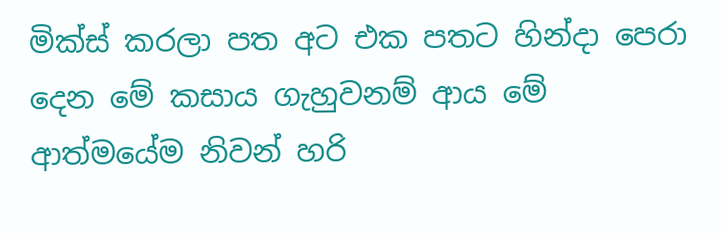මික්ස් කරලා පත අට එක පතට හින්දා පෙරා දෙන මේ කසාය ගැහුවනම් ආය මේ ආත්මයේම නිවන් හරි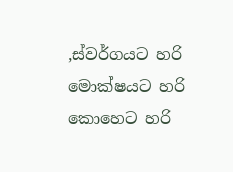,ස්වර්ගයට හරි මොක්ෂයට හරි කොහෙට හරි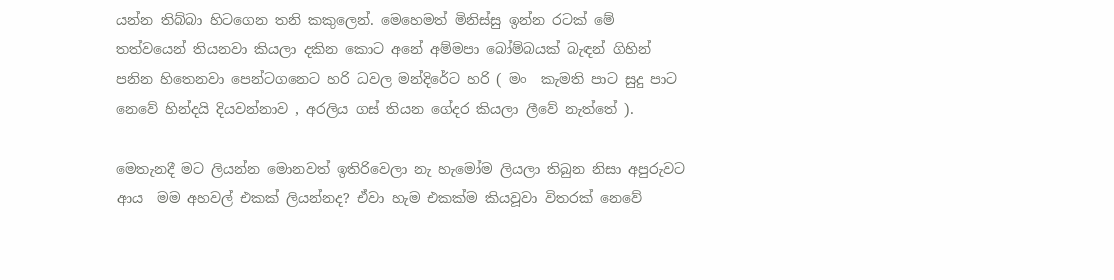යන්න තිබ්බා හිටගෙන තනි කකුලෙන්. මෙහෙමත් මිනිස්සු ඉන්න රටක් මේ තත්වයෙන් තියනවා කියලා දකින කොට අනේ අම්මපා බෝම්බයක් බැඳන් ගිහින් පනින හිතෙනවා පෙන්ටගනෙට හරි ධවල මන්දිරේට හරි ( මං  කැමති පාට සුදු පාට නෙවේ හින්දයි දියවන්නාව , අරලිය ගස් තියන ගේදර කියලා ලීවේ නැත්තේ ).

මෙතැනදී මට ලියන්න මොනවත් ඉතිරිවෙලා නැ හැමෝම ලියලා තිබුන නිසා අපුරුවට ආය  මම අහවල් එකක් ලියන්නද? ඒවා හැම එකක්ම කියවූවා විතරක් නෙවේ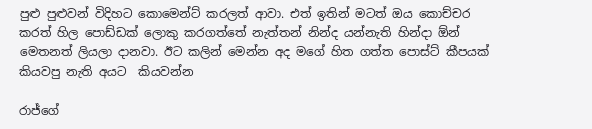පුළු පුළුවන් විදිහට කොමෙන්ට් කරලත් ආවා. එත් ඉතින් මටත් ඔය කොච්චර කරත් හිල පොඩ්ඩක් ලොකු කරගත්තේ නැත්තන් නින්ද යන්නැති හින්දා ඕන්  මෙතනත් ලියලා දානවා. ඊට කලින් මෙන්න අද මගේ හිත ගත්ත පොස්ට් කීපයක් කියවපු නැති අයට  කියවන්න

රාජ්ගේ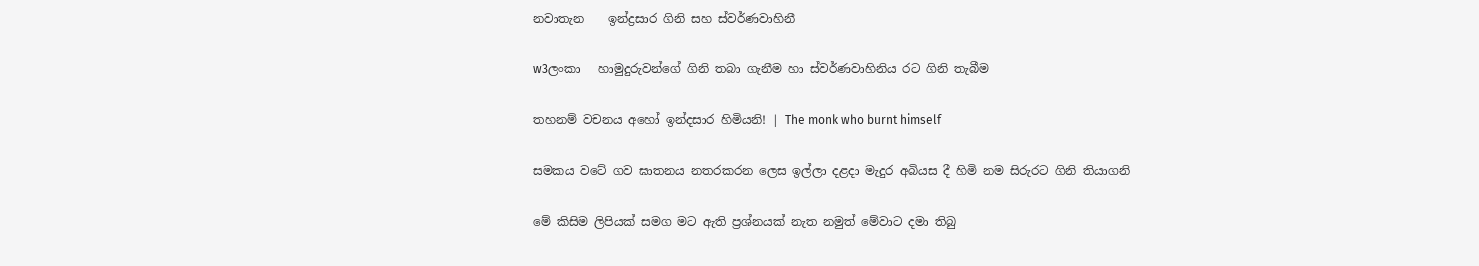නවාතැන    ඉන්ද්‍රසාර ගිනි සහ ස්වර්ණවාහිනී

w3ලංකා   හාමුදුරුවන්ගේ ගිනි තබා ගැනීම හා ස්වර්ණවාහිනිය රට ගිනි තැබීම

තහනම් වචනය අහෝ ඉන්දසාර හිමියනි! | The monk who burnt himself

සමකය වටේ ගව ඝාතනය නතරකරන ලෙස ඉල්ලා දළදා මැදුර අබියස දී හිමි නම සිරුරට ගිනි තියාගනි

මේ කිසිම ලිපියක් සමග මට ඇති ප්‍රශ්නයක් නැත නමුත් මේවාට දමා තිබු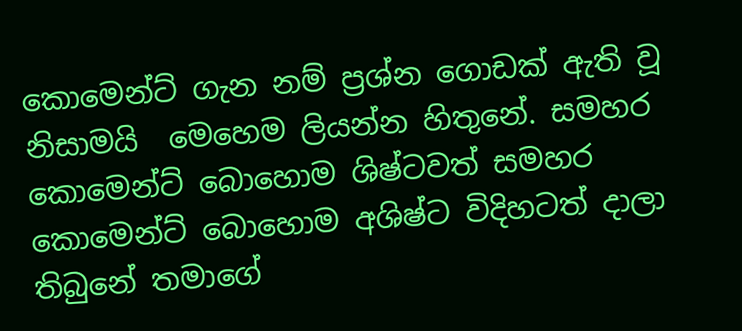කොමෙන්ට් ගැන නම් ප්‍රශ්න ගොඩක් ඇති වූ නිසාමයි  මෙහෙම ලියන්න හිතුනේ. සමහර කොමෙන්ට් බොහොම ශිෂ්ටවත් සමහර කොමෙන්ට් බොහොම අශිෂ්ට විදිහටත් දාලා තිබුනේ තමාගේ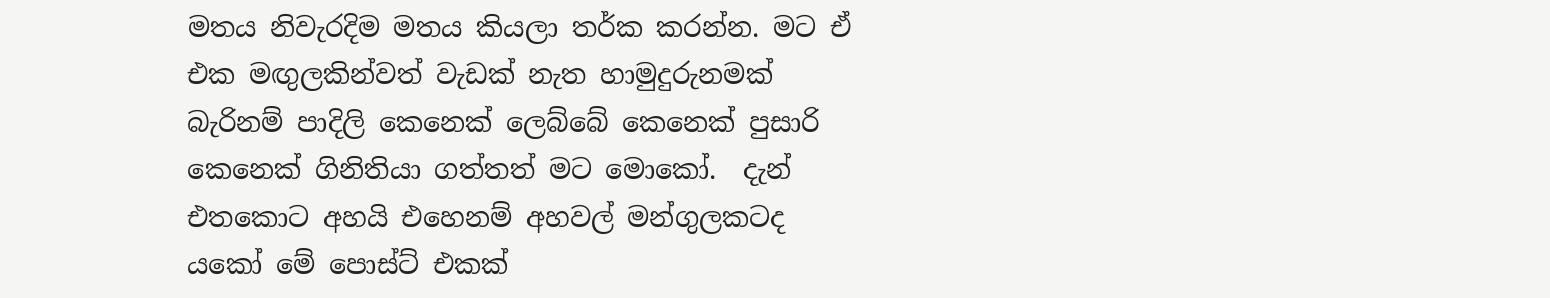මතය නිවැරදිම මතය කියලා තර්ක කරන්න. මට ඒ එක මඟුලකින්වත් වැඩක් නැත හාමුදුරුනමක් බැරිනම් පාදිලි කෙනෙක් ලෙබ්බේ කෙනෙක් පුසාරි කෙනෙක් ගිනිතියා ගත්තත් මට මොකෝ.  දැන් එතකොට අහයි එහෙනම් අහවල් මන්ගුලකටද යකෝ මේ පොස්ට් එකක්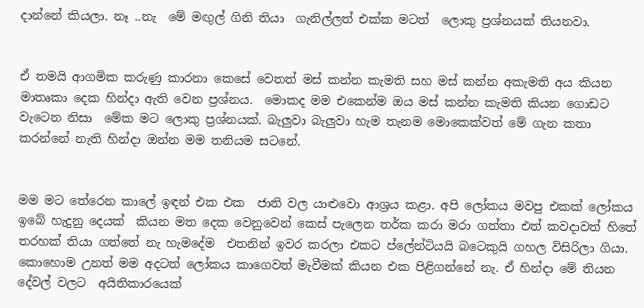දාන්නේ කියලා. නෑ ..නැ  මේ මඟුල් ගිනි තියා  ගැනිල්ලත් එක්ක මටත්  ලොකු ප්‍රශ්නයක් තියනවා.


ඒ තමයි ආගමික කරුණු කාරනා කෙසේ වෙතත් මස් කන්න කැමති සහ මස් කන්න අකැමති අය කියන මාතෘකා දෙක හින්දා ඇති වෙන ප්‍රශ්නය.  මොකද මම එකෙන්ම ඔය මස් කන්න කැමති කියන ගොඩට වැටෙන නිසා  මේක මට ලොකු ප්‍රශ්නයක්. බැලුවා බැලුවා හැම තැනම මොකෙක්වත් මේ ගැන කතා කරන්නේ නැති හින්දා ඔන්න මම තනියම සටනේ.


මම මට තේරෙන කාලේ ඉඳන් එක එක  ජාති වල යාළුවො ආශ්‍රය කළා. අපි ලෝකය මවපු එකක් ලෝකය ඉබේ හැදුනු දෙයක්  කියන මත දෙක වෙනුවෙන් කෙස් පැලෙන තර්ක කරා මරා ගත්තා එත් කවදාවත් හිතේ තරහක් තියා ගත්තේ නැ හැමදේම  එතනින් ඉවර කරලා එකට ප්ලේන්ටියයි බටෙකුයි ගහල විසිරිලා ගියා. කොහොම උනත් මම අදටත් ලෝකය කාගෙවත් මැවීමක් කියන එක පිළිගන්නේ නැ. ඒ හින්දා මේ තියන දේවල් වලට  අයිතිකාරයෙක්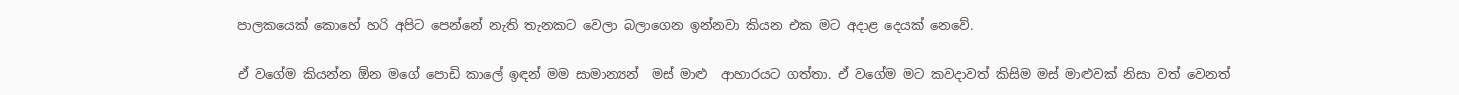පාලකයෙක් කොහේ හරි අපිට පෙන්නේ නැති තැනකට වෙලා බලාගෙන ඉන්නවා කියන එක මට අදාළ දෙයක් නෙවේ.

ඒ වගේම කියන්න ඕන මගේ පොඩි කාලේ ඉඳන් මම සාමාන්‍යන්  මස් මාළු  ආහාරයට ගත්තා. ඒ වගේම මට කවදාවත් කිසිම මස් මාළුවක් නිසා වත් වෙනත්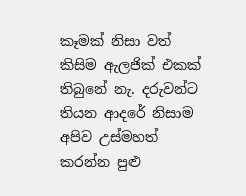කෑමක් නිසා වත්  කිසිම ඇලජික් එකක් තිබුනේ නැ. දරුවන්ට තියන ආදරේ නිසාම  අපිව උස්මහත් කරන්න පුළු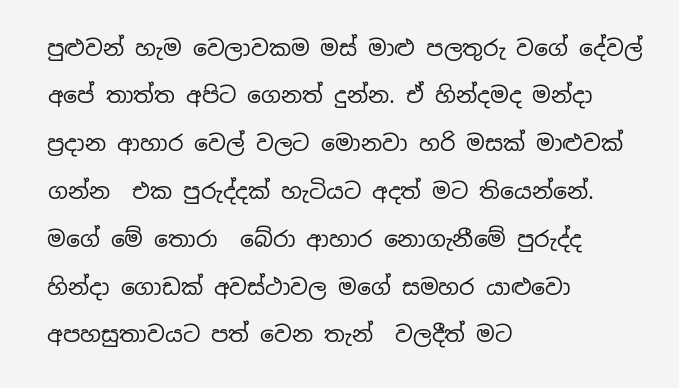පුළුවන් හැම වෙලාවකම මස් මාළු පලතුරු වගේ දේවල් අපේ තාත්ත අපිට ගෙනත් දුන්න. ඒ හින්දමද මන්දා ප්‍රදාන ආහාර වෙල් වලට මොනවා හරි මසක් මාළුවක් ගන්න  එක පුරුද්දක් හැටියට අදත් මට තියෙන්නේ. මගේ මේ තොරා  බේරා ආහාර නොගැනීමේ පුරුද්ද හින්දා ගොඩක් අවස්ථාවල මගේ සමහර යාළුවො අපහසුතාවයට පත් වෙන තැන්  වලදීත් මට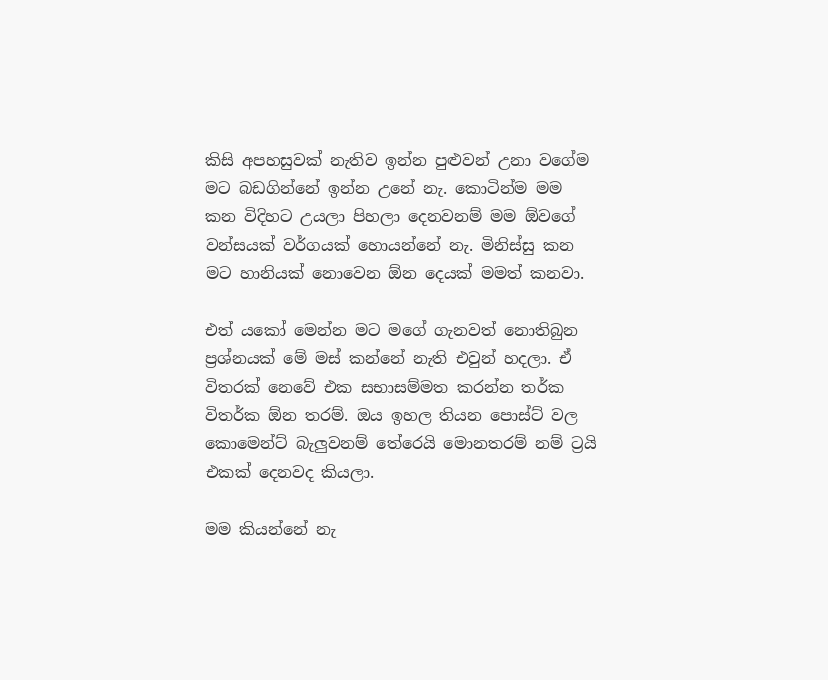කිසි අපහසුවක් නැතිව ඉන්න පුළුවන් උනා වගේම මට බඩගින්නේ ඉන්න උනේ නැ. කොටින්ම මම කන විදිහට උයලා පිහලා දෙනවනම් මම ඕවගේ වන්සයක් වර්ගයක් හොයන්නේ නැ. මිනිස්සු කන මට හානියක් නොවෙන ඕන දෙයක් මමත් කනවා.

එත් යකෝ මෙන්න මට මගේ ගැනවත් නොතිබුන ප්‍රශ්නයක් මේ මස් කන්නේ නැති එවුන් හදලා. ඒ විතරක් නෙවේ එක සභාසම්මත කරන්න තර්ක විතර්ක ඕන තරම්. ඔය ඉහල තියන පොස්ට් වල කොමෙන්ට් බැලුවනම් තේරෙයි මොනතරම් නම් ට්‍රයි එකක් දෙනවද කියලා.

මම කියන්නේ නැ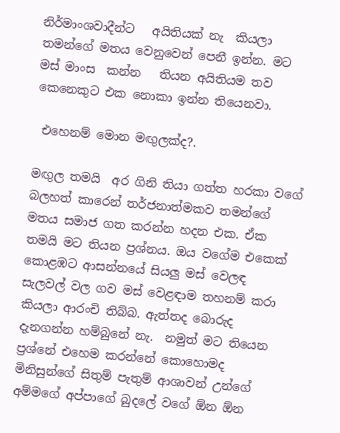නිර්මාංශවාදීන්ට   අයිතියක් නැ  කියලා තමන්ගේ මතය වෙනුවෙන් පෙනී ඉන්න. මට මස් මාංස  කන්න   තියන අයිතියම තව කෙනෙකුට එක නොකා ඉන්න තියෙනවා.

 එහෙනම් මොන මඟුලක්ද?.

මඟුල තමයි  අර ගිනි තියා ගත්ත හරකා වගේ  බලහත් කාරෙන් තර්ජනාත්මකව තමන්ගේ මතය සමාජ ගත කරන්න හදන එක. ඒක  තමයි මට තියන ප්‍රශ්නය. ඔය වගේම එකෙක් කොළඹට ආසන්නයේ සියලු මස් වෙලඳ  සැලවල් වල ගව මස් වෙළඳාම තහනම් කරා කියලා ආරංචි තිබ්බ. ඇත්තද බොරුද දැනගන්න හම්බුනේ නැ.  නමුත් මට තියෙන ප්‍රශ්නේ එහෙම කරන්නේ කොහොමද මිනිසුන්ගේ සිතුම් පැතුම් ආශාවන් උන්ගේ අම්මගේ අප්පාගේ බුදලේ වගේ ඕන ඕන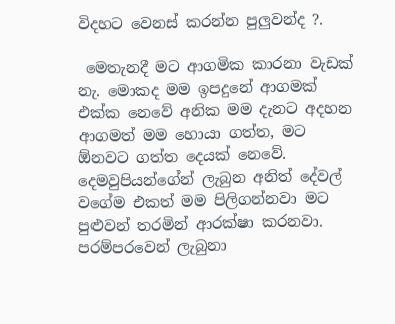විදහට වෙනස් කරන්න පුලුවන්ද ?.

 මෙතැනදී මට ආගමික කාරනා වැඩක් නැ. මොකද මම ඉපදුනේ ආගමක් එක්ක නෙවේ අනික මම දැනට අදහන ආගමත් මම හොයා ගත්ත, මට ඕනවට ගත්ත දෙයක් නෙවේ.  දෙමවුපියන්ගේන් ලැබුන අනිත් දේවල් වගේම එකත් මම පිලිගන්නවා මට පුළුවන් තරමින් ආරක්ෂා කරනවා. පරම්පරවෙන් ලැබුනා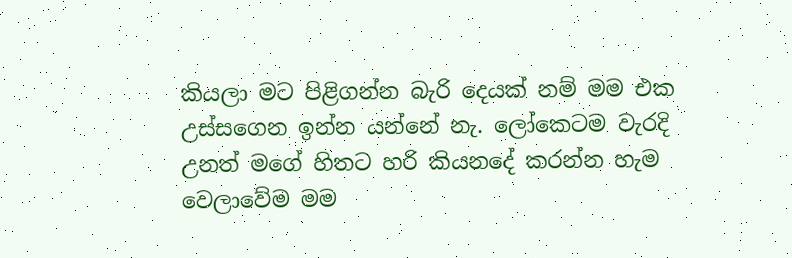කියලා මට පිළිගන්න බැරි දෙයක් නම් මම එක   උස්සගෙන ඉන්න යන්නේ නැ. ලෝකෙටම වැරදි උනත් මගේ හිතට හරි කියනදේ කරන්න හැම වෙලාවේම මම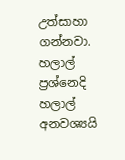උත්සාහා ගන්නවා. හලාල් ප්‍රශ්නෙදි හලාල් අනවශ්‍යයි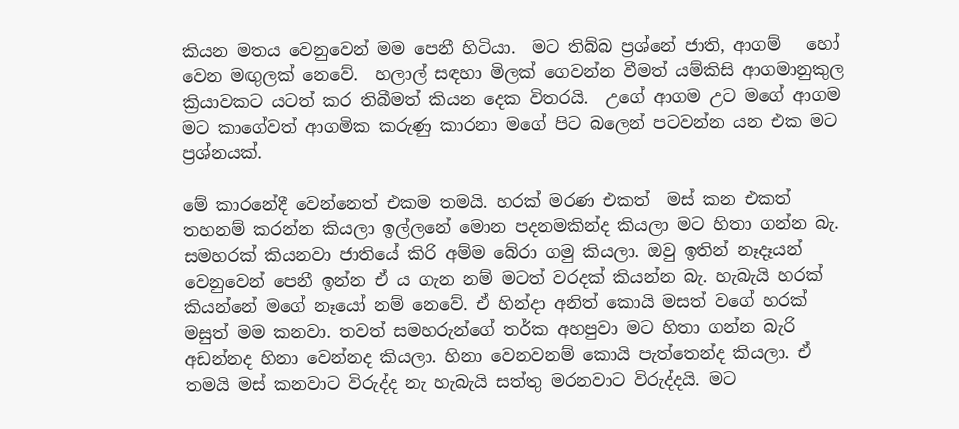කියන මතය වෙනුවෙන් මම පෙනී හිටියා.  මට තිබ්බ ප්‍රශ්නේ ජාති, ආගම්   හෝ වෙන මඟුලක් නෙවේ.  හලාල් සඳහා මිලක් ගෙවන්න වීමත් යම්කිසි ආගමානුකුල ක්‍රියාවකට යටත් කර තිබීමත් කියන දෙක විතරයි.  උගේ ආගම උට මගේ ආගම මට කාගේවත් ආගමික කරුණු කාරනා මගේ පිට බලෙන් පටවන්න යන එක මට ප්‍රශ්නයක්.

මේ කාරනේදී වෙන්නෙත් එකම තමයි. හරක් මරණ එකත්  මස් කන එකත්  තහනම් කරන්න කියලා ඉල්ලනේ මොන පදනමකින්ද කියලා මට හිතා ගන්න බැ. සමහරක් කියනවා ජාතියේ කිරි අම්ම බේරා ගමු කියලා. ඔවු ඉතින් නෑදෑයන් වෙනුවෙන් පෙනී ඉන්න ඒ ය ගැන නම් මටත් වරදක් කියන්න බැ. හැබැයි හරක් කියන්නේ මගේ නෑයෝ නම් නෙවේ. ඒ හින්දා අනිත් කොයි මසත් වගේ හරක් මසුත් මම කනවා. තවත් සමහරුන්ගේ තර්ක අහපුවා මට හිතා ගන්න බැරි අඩන්නද හිනා වෙන්නද කියලා. හිනා වෙනවනම් කොයි පැත්තෙන්ද කියලා. ඒ තමයි මස් කනවාට විරුද්ද නැ හැබැයි සත්තු මරනවාට විරුද්දයි. මට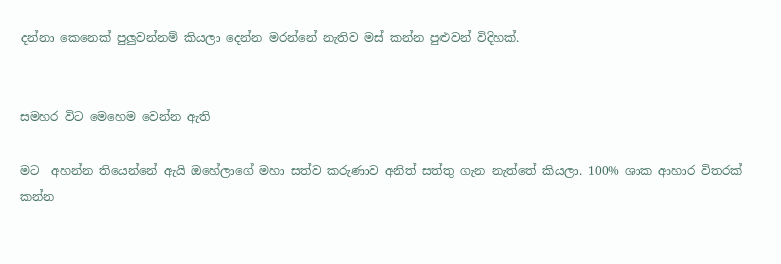දන්නා කෙනෙක් පුලුවන්නම් කියලා දෙන්න මරන්නේ නැතිව මස් කන්න පුළුවන් විදිහක්.


සමහර විට මෙහෙම වෙන්න ඇති

මට  අහන්න තියෙන්නේ ඇයි ඔහේලාගේ මහා සත්ව කරුණාව අනිත් සත්තු ගැන නැත්තේ කියලා. 100% ශාක ආහාර විතරක් කන්න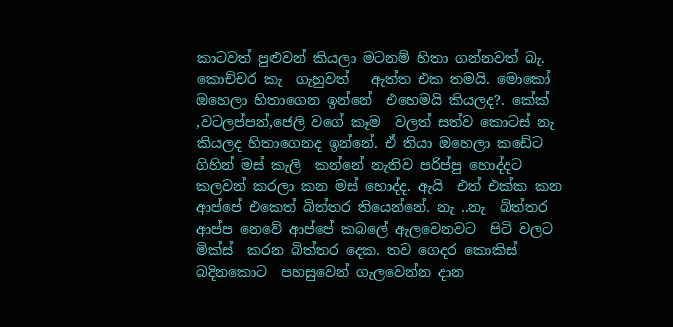කාටවත් පුළුවන් කියලා මටනම් හිතා ගන්නවත් බැ. කොච්චර කැ  ගැහුවත්   ඇත්ත එක තමයි. මොකෝ ඔහෙලා හිතාගෙන ඉන්නේ  එහෙමයි කියලද?. කේක් ,වටලප්පන්,ජෙලි වගේ කෑම  වලත් සත්ව කොටස් නැ  කියලද හිතාගෙනද ඉන්නේ. ඒ තියා ඔහෙලා කඩේට ගිහින් මස් කැලි  කන්නේ නැතිව පරිප්පු හොද්දට කලවන් කරලා කන මස් හොද්ද. ඇයි  එත් එක්ක කන ආප්පේ එකෙත් බිත්තර තියෙන්නේ. නැ ..නැ  බිත්තර ආප්ප නෙවේ ආප්පේ කබලේ ඇලවෙනවට  පිටි වලට මික්ස්  කරන බිත්තර දෙක. තව ගෙදර කොකිස් බදිනකොට  පහසුවෙන් ගැලවෙන්න දාන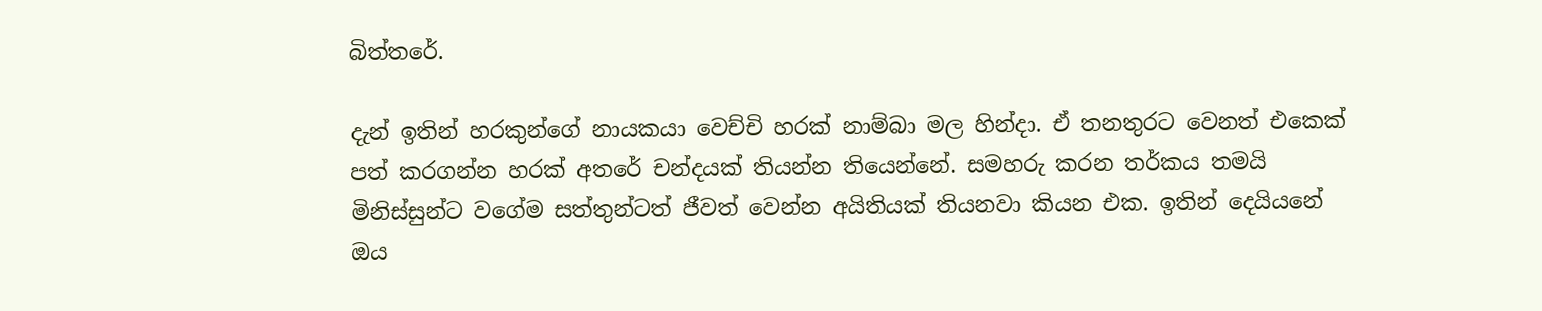බිත්තරේ.

දැන් ඉතින් හරකුන්ගේ නායකයා වෙච්චි හරක් නාම්බා මල හින්දා. ඒ තනතුරට වෙනත් එකෙක් පත් කරගන්න හරක් අතරේ චන්දයක් තියන්න තියෙන්නේ. සමහරු කරන තර්කය තමයි මිනිස්සුන්ට වගේම සත්තුන්ටත් ජීවත් වෙන්න අයිතියක් තියනවා කියන එක. ඉතින් දෙයියනේ ඔය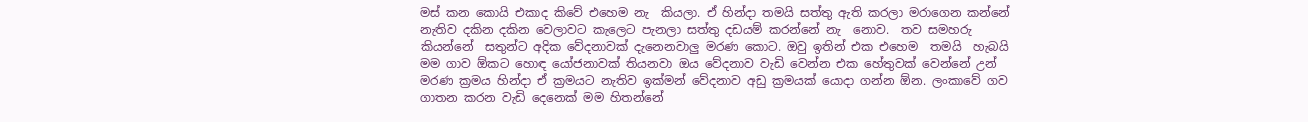මස් කන කොයි එකාද කිවේ එහෙම නැ  කියලා. ඒ හින්දා තමයි සත්තු ඇති කරලා මරාගෙන කන්නේ නැතිව දකින දකින වෙලාවට කැලෙට පැනලා සත්තු දඩයම් කරන්නේ නැ  නොව.  තව සමහරු  කියන්නේ  සතුන්ට අදික වේදනාවක් දැනෙනවාලු මරණ කොට. ඔවු ඉතින් එක එහෙම  තමයි  හැබයි මම ගාව ඕකට හොඳ යෝජනාවක් තියනවා ඔය වේදනාව වැඩි වෙන්න එක හේතුවක් වෙන්නේ උන් මරණ ක්‍රමය හින්දා ඒ ක්‍රමයට නැතිව ඉක්මන් වේදනාව අඩු ක්‍රමයක් යොදා ගන්න ඕන. ලංකාවේ ගව  ගාතන කරන වැඩි දෙනෙක් මම හිතන්නේ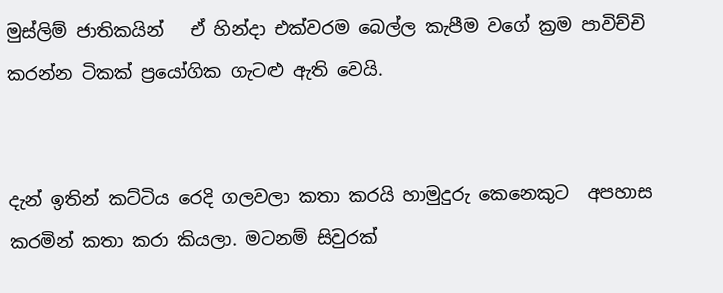මුස්ලිම් ජාතිකයින්   ඒ හින්දා එක්වරම බෙල්ල කැපීම වගේ ක්‍රම පාවිච්චි කරන්න ටිකක් ප්‍රයෝගික ගැටළු ඇති වෙයි.


දැන් ඉතින් කට්ටිය රෙදි ගලවලා කතා කරයි හාමුදුරු කෙනෙකුට  අපහාස කරමින් කතා කරා කියලා. මටනම් සිවුරක්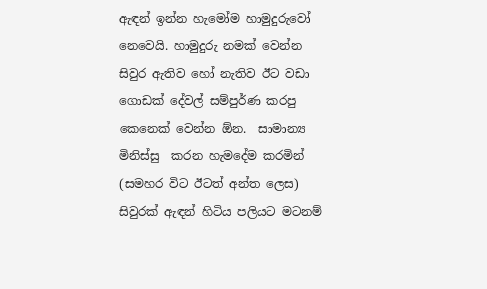ඇඳන් ඉන්න හැමෝම හාමුදුරුවෝ නෙවෙයි. හාමුදුරු නමක් වෙන්න සිවුර ඇතිව හෝ නැතිව ඊට වඩා ගොඩක් දේවල් සම්පුර්ණ කරපු කෙනෙක් වෙන්න ඕන.  සාමාන්‍ය මිනිස්සු  කරන හැමදේම කරමින්  (සමහර විට ඊටත් අන්ත ලෙස) සිවුරක් ඇඳන් හිටිය පලියට මටනම්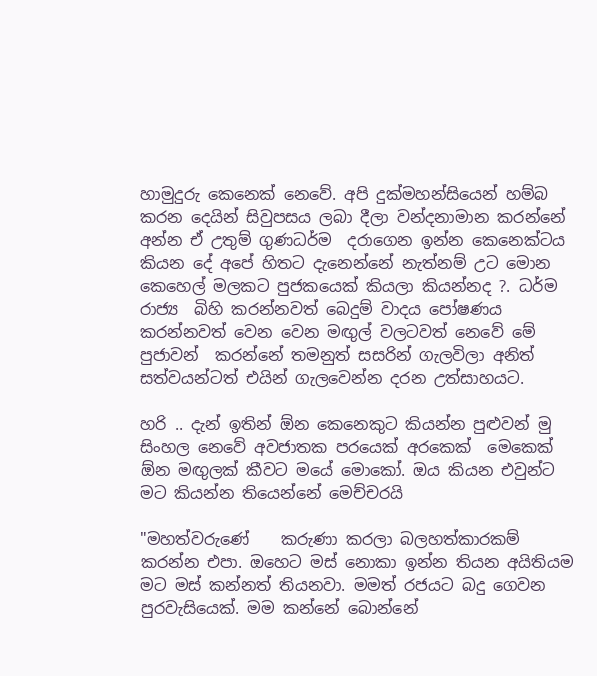හාමුදුරු කෙනෙක් නෙවේ. අපි දුක්මහන්සියෙන් හම්බ කරන දෙයින් සිවුපසය ලබා දීලා වන්දනාමාන කරන්නේ අන්න ඒ උතුම් ගුණධර්ම  දරාගෙන ඉන්න කෙනෙක්ටය කියන දේ අපේ හිතට දැනෙන්නේ නැත්නම් උට මොන කෙහෙල් මලකට පුජකයෙක් කියලා කියන්නද ?. ධර්ම රාජ්‍ය  බිහි කරන්නවත් බෙදුම් වාදය පෝෂණය කරන්නවත් වෙන වෙන මඟුල් වලටවත් නෙවේ මේ පුජාවන්  කරන්නේ තමනුත් සසරින් ගැලවිලා අනිත් සත්වයන්ටත් එයින් ගැලවෙන්න දරන උත්සාහයට.

හරි .. දැන් ඉතින් ඕන කෙනෙකුට කියන්න පුළුවන් මු සිංහල නෙවේ අවජාතක පරයෙක් අරකෙක්  මෙකෙක් ඕන මඟුලක් කීවට මයේ මොකෝ. ඔය කියන එවුන්ට මට කියන්න තියෙන්නේ මෙච්චරයි

"මහත්වරුණේ    කරුණා කරලා බලහත්කාරකම් කරන්න එපා. ඔහෙට මස් නොකා ඉන්න තියන අයිතියම මට මස් කන්නත් තියනවා. මමත් රජයට බදු ගෙවන පුරවැසියෙක්. මම කන්නේ බොන්නේ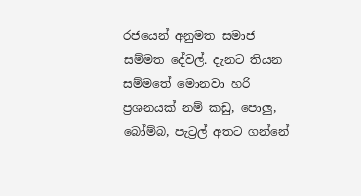රජයෙන් අනුමත සමාජ සම්මත දේවල්. දැනට තියන සම්මතේ මොනවා හරි ප්‍රශනයක් නම් කඩු, පොලු, බෝම්බ, පැට්‍රල් අතට ගන්නේ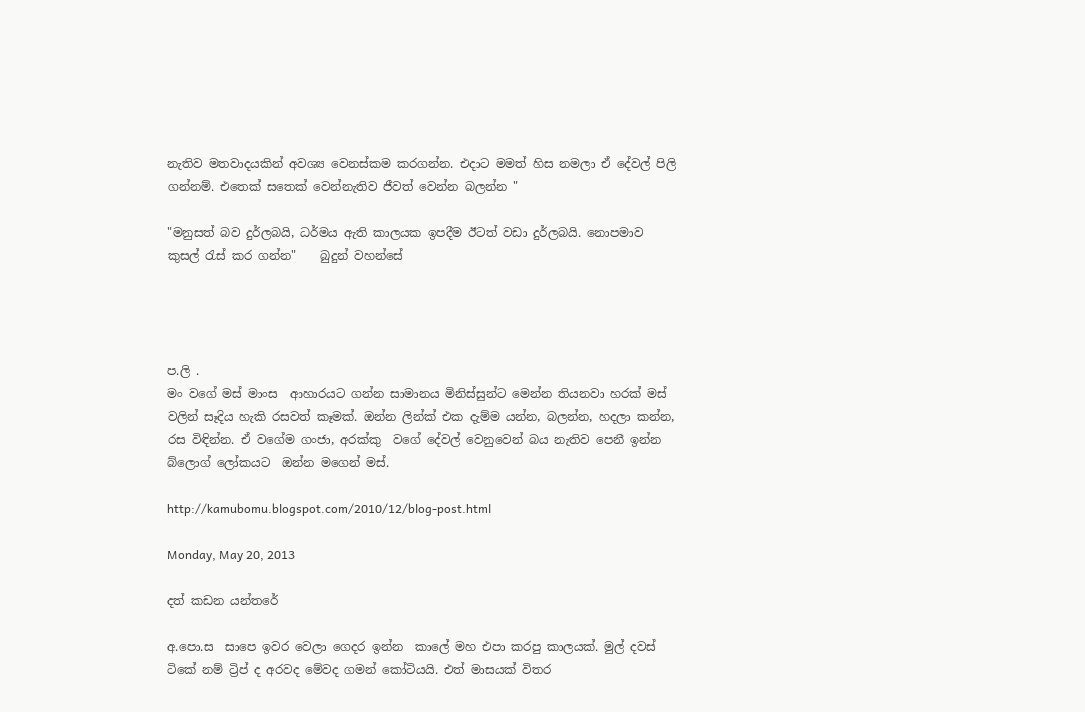නැතිව මතවාදයකින් අවශ්‍ය වෙනස්කම කරගන්න. එදාට මමත් හිස නමලා ඒ දේවල් පිලි ගන්නම්. එතෙක් සතෙක් වෙන්නැතිව ජීවත් වෙන්න බලන්න "

"මනුසත් බව දුර්ලබයි, ධර්මය ඇති කාලයක ඉපදීම ඊටත් වඩා දුර්ලබයි. නොපමාව කුසල් රැස් කර ගන්න"    බුදුන් වහන්සේ




ප.ලි .
මං වගේ මස් මාංස  ආහාරයට ගන්න සාමානය මිනිස්සුන්ට මෙන්න තියනවා හරක් මස් වලින් සෑදිය හැකි රසවත් කෑමක්. ඔන්න ලින්ක් එක දැම්ම යන්න, බලන්න, හදලා කන්න, රස විඳින්න. ඒ වගේම ගංජා, අරක්කු  වගේ දේවල් වෙනුවෙන් බය නැතිව පෙනී ඉන්න බ්ලොග් ලෝකයට  ඔන්න මගෙන් මස්.

http://kamubomu.blogspot.com/2010/12/blog-post.html

Monday, May 20, 2013

දත් කඩන යන්තරේ

අ.පො.ස  සාපෙ ඉවර වෙලා ගෙදර ඉන්න  කාලේ මහ එපා කරපු කාලයක්. මුල් දවස් ටිකේ නම් ට්‍රිප් ද අරවද මේවද ගමන් කෝටියයි. එත් මාසයක් විතර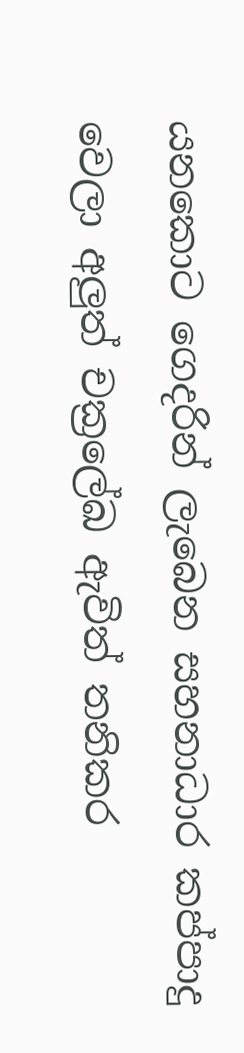යනකොට ගෙදරින් ලැබෙන සහනාධාර කප්පාදු  වෙලා අලුත් චක්‍රලේඛ ඇවිත් තනිකර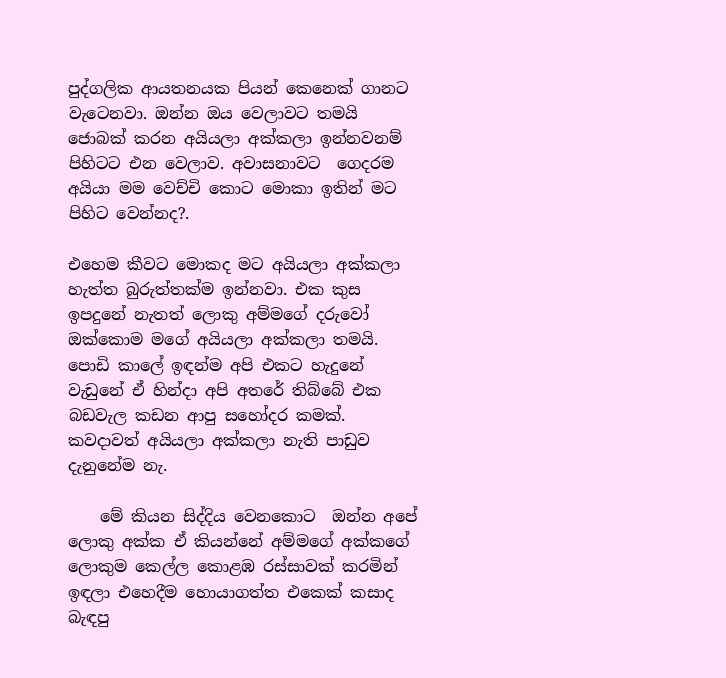පුද්ගලික ආයතනයක පියන් කෙනෙක් ගානට වැටෙනවා. ඔන්න ඔය වෙලාවට තමයි ජොබක් කරන අයියලා අක්කලා ඉන්නවනම් පිහිටට එන වෙලාව. අවාසනාවට  ගෙදරම අයියා මම වෙච්චි කොට මොකා ඉතින් මට පිහිට වෙන්නද?.

එහෙම කීවට මොකද මට අයියලා අක්කලා හැත්ත බුරුත්තක්ම ඉන්නවා. එක කුස ඉපදුනේ නැතත් ලොකු අම්මගේ දරුවෝ ඔක්කොම මගේ අයියලා අක්කලා තමයි. පොඩි කාලේ ඉඳන්ම අපි එකට හැදුනේ වැඩුනේ ඒ හින්දා අපි අතරේ තිබ්බේ එක බඩවැල කඩන ආපු සහෝදර කමක්. කවදාවත් අයියලා අක්කලා නැති පාඩුව දැනුනේම නැ.

    මේ කියන සිද්දිය වෙනකොට  ඔන්න අපේ ලොකු අක්ක ඒ කියන්නේ අම්මගේ අක්කගේ ලොකුම කෙල්ල කොළඹ රස්සාවක් කරමින් ඉඳලා එහෙදීම හොයාගත්ත එකෙක් කසාද බැඳපු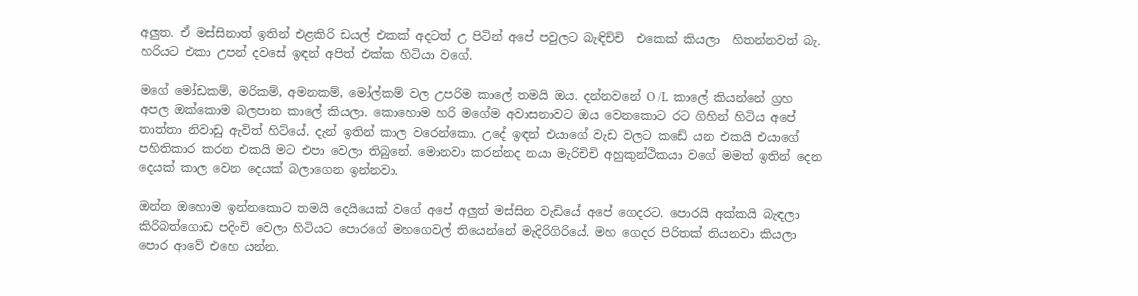අලුත. ඒ මස්සිනාත් ඉතින් එළකිරි ඩයල් එකක් අදටත් උ පිටින් අපේ පවුලට බැඳිච්චි  එකෙක් කියලා  හිතන්නවත් බැ. හරියට එකා උපන් දවසේ ඉඳන් අපිත් එක්ක හිටියා වගේ.

මගේ මෝඩකම්, මරිකම්, අමනකම්, මෝල්කම් වල උපරිම කාලේ තමයි ඔය. දන්නවනේ O /L  කාලේ කියන්නේ ග්‍රහ අපල ඔක්කොම බලපාන කාලේ කියලා. කොහොම හරි මගේම අවාසනාවට ඔය වෙනකොට රට ගිහින් හිටිය අපේ තාත්තා නිවාඩු ඇවිත් හිට්යේ. දැන් ඉතින් කාල වරෙන්කො. උදේ ඉඳන් එයාගේ වැඩ වලට කඩේ යන එකයි එයාගේ පහිතිකාර කරන එකයි මට එපා වෙලා තිබුනේ. මොනවා කරන්නද නයා මැරිචිචි අහුකුන්ථිකයා වගේ මමත් ඉතින් දෙන දෙයක් කාල වෙන දෙයක් බලාගෙන ඉන්නවා.

ඔන්න ඔහොම ඉන්නකොට තමයි දෙයියෙක් වගේ අපේ අලුත් මස්සින වැඩියේ අපේ ගෙදරට. පොරයි අක්කයි බැඳලා කිරිබත්ගොඩ පදිංචි වෙලා හිටියට පොරගේ මහගෙවල් තියෙන්නේ මැදිරිගිරියේ. මහ ගෙදර පිරිතක් තියනවා කියලා පොර ආවේ එහෙ යන්න.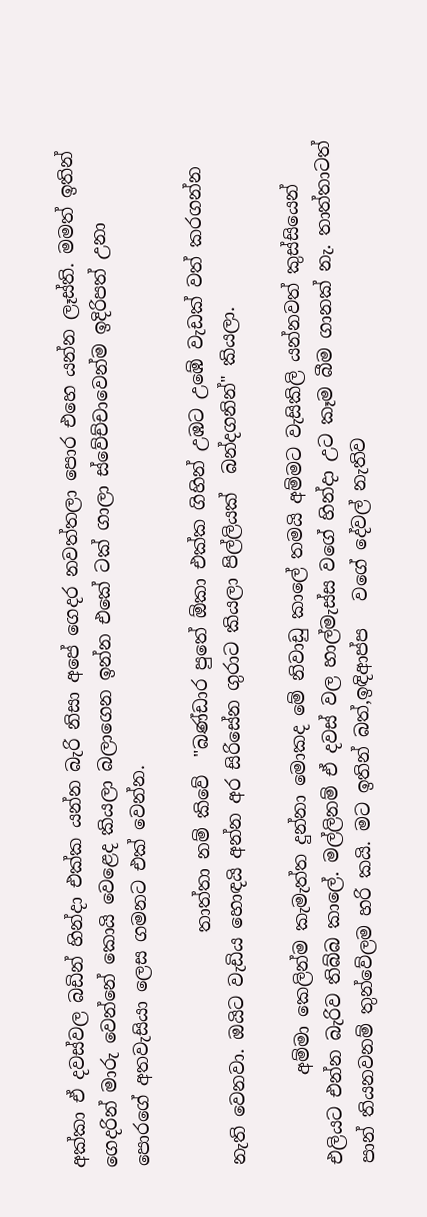අක්කා ඒ දවස්වල බඩින් හින්දා එක්ක යන්න බැරි නිසා අපේ ගෙදර නවත්තලා පොර එහෙ යන්න ලෑස්ති. මමත් ඉතින් ගෙදරින් මාරු වෙන්නේ කොයි වෙළෙද කියලා බලාගෙන ඉන්න එකේ ටක් ගාලා ස්වේච්චාවෙන්ම ඉදිරිපත් උනා පොරගේ අතවැසියා ලෙස ගමනට එක් වෙන්න.

                          තාත්තා නම් කිවේ  "බණ්ඩාර පුතේ ඕකා එක්ක ගිහින් උඹට උඹේ වැඩක් වත් කරගන්න නැති වෙනවා. ඔයිට වැඩිය හොඳයි අන්න අර සිරිසේන ගුරාට කියලා පිල්ලියක්  බන්දගනින්" කියලා.

          අම්මා කෙලින්ම කැමැත්ත දුන්නා මොකද මේ නිවාඩු කාලේ තමයි අම්මට වැසිකිලි යන්නවත් කුස්සියෙන් එලියට එන්න බැරිව තිබ්බ කාලේ. මල්ලිනම් ඒ දවස් වල හාල්මැස්ස වගේ හින්දා උට කෑම බීම ගානක් නැ. තාත්තාටත් පාන් තියනවනම් තුන්වේලම හරි කයි. මට ඉතින් බත්,ඉඳිආප්ප   වගේ දේවල් නැතිව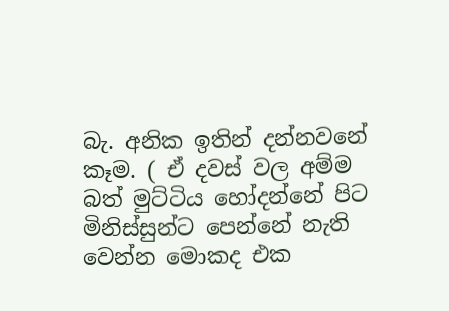බැ. අනික ඉතින් දන්නවනේ කෑම. ( ඒ දවස් වල අම්ම බත් මුට්ටිය හෝදන්නේ පිට මිනිස්සුන්ට පෙන්නේ නැති වෙන්න මොකද එක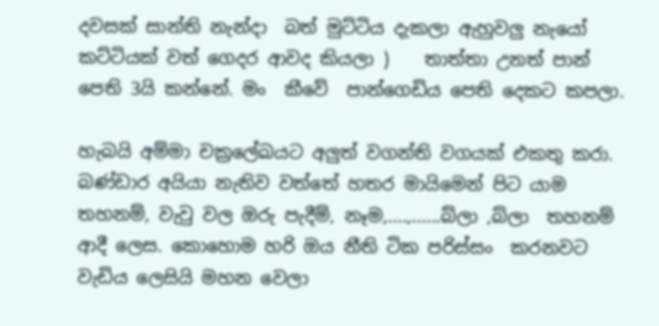දවසක් සාන්ති නැන්දා  බත් මුට්ටිය දැකලා ඇහුවලු නැයෝ කට්ටියක් වත් ගෙදර ආවද කියලා )    තාත්තා උනත් පාන් පෙති 3යි කන්නේ. මං  කීවේ  පාන්ගෙඩිය පෙති දෙකට කපලා.

හැබයි අම්මා චක්‍රලේඛයට අලුත් වගන්ති වගයක් එකතු කරා. බණ්ඩාර අයියා නැතිව වත්තේ හතර මායිමෙන් පිට යාම තහනම්, වැවු වල ඔරු පැදීම්, නෑම,....,......බ්ලා ,බ්ලා  තහනම් ආදී ලෙස. කොහොම හරි ඔය නීති ටික පරිස්සං  කරනවට වැඩිය ලෙසියි මහන වෙලා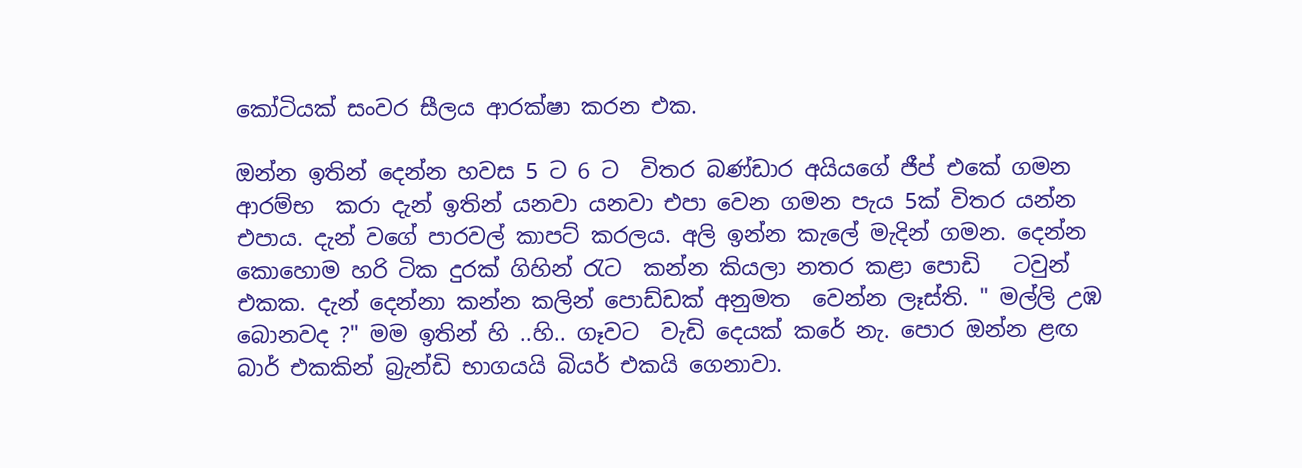කෝටියක් සංවර සීලය ආරක්ෂා කරන එක.

ඔන්න ඉතින් දෙන්න හවස 5 ට 6 ට  විතර බණ්ඩාර අයියගේ ජීප් එකේ ගමන ආරම්භ  කරා දැන් ඉතින් යනවා යනවා එපා වෙන ගමන පැය 5ක් විතර යන්න එපාය. දැන් වගේ පාරවල් කාපට් කරලය. අලි ඉන්න කැලේ මැදින් ගමන. දෙන්න කොහොම හරි ටික දුරක් ගිහින් රැට  කන්න කියලා නතර කළා පොඩි   ටවුන් එකක. දැන් දෙන්නා කන්න කලින් පොඩ්ඩක් අනුමත  වෙන්න ලෑස්ති. " මල්ලි උඹ බොනවද ?" මම ඉතින් හි ..හි.. ගෑවට  වැඩි දෙයක් කරේ නැ. පොර ඔන්න ළඟ බාර් එකකින් බ්‍රැන්ඩි භාගයයි බියර් එකයි ගෙනාවා.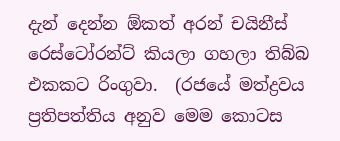දැන් දෙන්න ඕකත් අරන් චයිනීස් රෙස්ටෝරන්ට් කියලා ගහලා තිබ්බ එකකට රිංගුවා.  (රජයේ මත්ද්‍රවය ප්‍රතිපත්තිය අනුව මෙම කොටස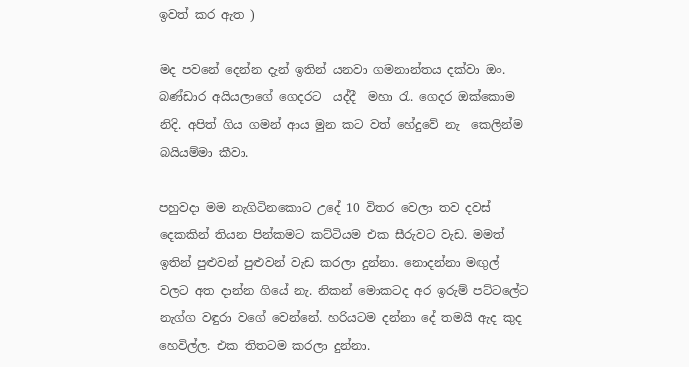ඉවත් කර ඇත )

මද පවනේ දෙන්න දැන් ඉතින් යනවා ගමනාන්තය දක්වා ඔං. බණ්ඩාර අයියලාගේ ගෙදරට  යද්දී  මහා රැ. ගෙදර ඔක්කොම නිදි. අපිත් ගිය ගමන් ආය මුන කට වත් හේදුවේ නැ  කෙලින්ම බයියම්මා කීවා.

පහුවදා මම නැගිටිනකොට උදේ 10 විතර වෙලා තව දවස් දෙකකින් තියන පින්කමට කට්ටියම එක සීරුවට වැඩ. මමත් ඉතින් පුළුවන් පුළුවන් වැඩ කරලා දුන්නා. නොදන්නා මඟුල් වලට අත දාන්න ගියේ නැ. නිකන් මොකටද අර ඉරුම් පට්ටලේට  නැග්ග වඳුරා වගේ වෙන්නේ. හරියටම දන්නා දේ තමයි ඇද කුද හෙවිල්ල. එක තිතටම කරලා දුන්නා.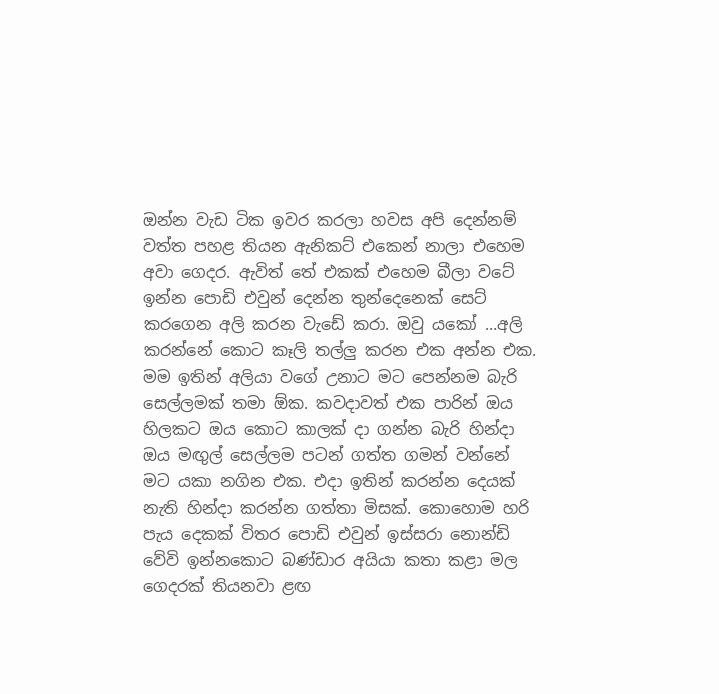ඔන්න වැඩ ටික ඉවර කරලා හවස අපි දෙන්නම් වත්ත පහළ තියන ඇනිකට් එකෙන් නාලා එහෙම අවා ගෙදර. ඇවිත් තේ එකක් එහෙම බීලා වටේ ඉන්න පොඩි එවුන් දෙන්න තුන්දෙනෙක් සෙට් කරගෙන අලි කරන වැඩේ කරා. ඔවු යකෝ ...අලි කරන්නේ කොට කෑලි තල්ලු කරන එක අන්න එක. මම ඉතින් අලියා වගේ උනාට මට පෙන්නම බැරි සෙල්ලමක් තමා ඕක. කවදාවත් එක පාරින් ඔය හිලකට ඔය කොට කාලක් දා ගන්න බැරි හින්දා ඔය මඟුල් සෙල්ලම පටන් ගත්ත ගමන් වන්නේ මට යකා නගින එක. එදා ඉතින් කරන්න දෙයක් නැති හින්දා කරන්න ගත්තා මිසක්. කොහොම හරි පැය දෙකක් විතර පොඩි එවුන් ඉස්සරා නොන්ඩි වේවි ඉන්නකොට බණ්ඩාර අයියා කතා කළා මල ගෙදරක් තියනවා ළඟ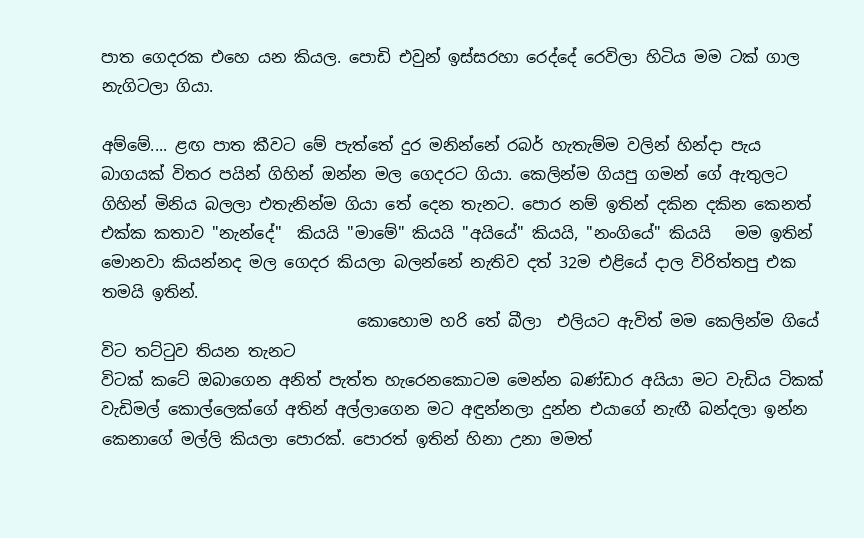පාත ගෙදරක එහෙ යන කියල. පොඩි එවුන් ඉස්සරහා රෙද්දේ රෙවිලා හිටිය මම ටක් ගාල නැගිටලා ගියා.

අම්මේ.... ළඟ පාත කීවට මේ පැත්තේ දුර මනින්නේ රබර් හැතැම්ම වලින් හින්දා පැය බාගයක් විතර පයින් ගිහින් ඔන්න මල ගෙදරට ගියා. කෙලින්ම ගියපු ගමන් ගේ ඇතුලට ගිහින් මිනිය බලලා එතැනින්ම ගියා තේ දෙන තැනට. පොර නම් ඉතින් දකින දකින කෙනත් එක්ක කතාව "නැන්දේ"  කියයි "මාමේ" කියයි "අයියේ" කියයි, "නංගියේ" කියයි   මම ඉතින් මොනවා කියන්නද මල ගෙදර කියලා බලන්නේ නැතිව දත් 32ම එළියේ දාල විරිත්තපු එක තමයි ඉතින්.
                                කොහොම හරි තේ බීලා  එලියට ඇවිත් මම කෙලින්ම ගියේ විට තට්ටුව තියන තැනට
විටක් කටේ ඔබාගෙන අනිත් පැත්ත හැරෙනකොටම මෙන්න බණ්ඩාර අයියා මට වැඩිය ටිකක් වැඩිමල් කොල්ලෙක්ගේ අතින් අල්ලාගෙන මට අඳුන්නලා දුන්න එයාගේ නැඟී බන්දලා ඉන්න කෙනාගේ මල්ලි කියලා පොරක්. පොරත් ඉතින් හිනා උනා මමත්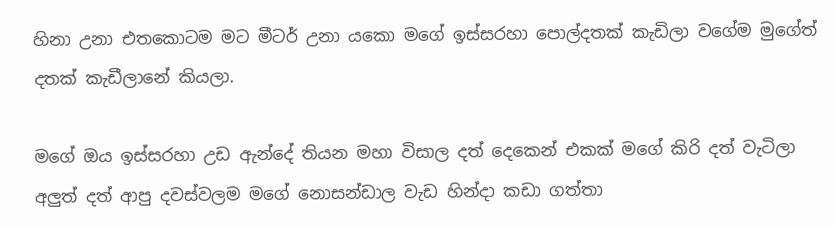හිනා උනා එතකොටම මට මීටර් උනා යකො මගේ ඉස්සරහා පොල්දතක් කැඩිලා වගේම මුගේත් දතක් කැඩීලානේ කියලා.

මගේ ඔය ඉස්සරහා උඩ ඇන්දේ තියන මහා විසාල දත් දෙකෙන් එකක් මගේ කිරි දත් වැටිලා අලුත් දත් ආපු දවස්වලම මගේ නොසන්ඩාල වැඩ හින්දා කඩා ගත්තා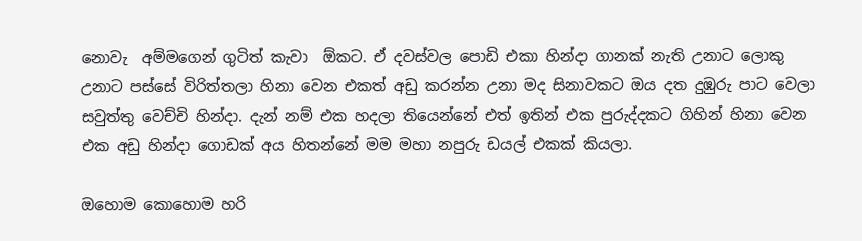නොවැ  අම්මගෙන් ගුටිත් කැවා  ඕකට. ඒ දවස්වල පොඩි එකා හින්දා ගානක් නැති උනාට ලොකු උනාට පස්සේ විරිත්තලා හිනා වෙන එකත් අඩු කරන්න උනා මද සිනාවකට ඔය දත දුඹුරු පාට වෙලා සවුත්තු වෙච්චි හින්දා. දැන් නම් එක හදලා තියෙන්නේ එත් ඉතින් එක පුරුද්දකට ගිහින් හිනා වෙන එක අඩු හින්දා ගොඩක් අය හිතන්නේ මම මහා නපුරු ඩයල් එකක් කියලා.

ඔහොම කොහොම හරි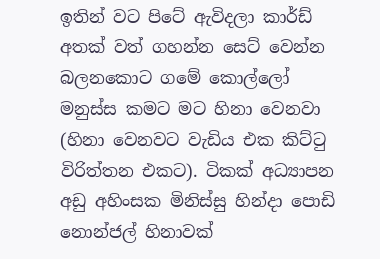ඉතින් වට පිටේ ඇවිදලා කාර්ඩ් අතක් වත් ගහන්න සෙට් වෙන්න බලනකොට ගමේ කොල්ලෝ මනුස්ස කමට මට හිනා වෙනවා (හිනා වෙනවට වැඩිය එක කිට්ටු විරිත්තන එකට). ටිකක් අධ්‍යාපන අඩු අහිංසක මිනිස්සු හින්දා පොඩි නොන්ජල් හිනාවක්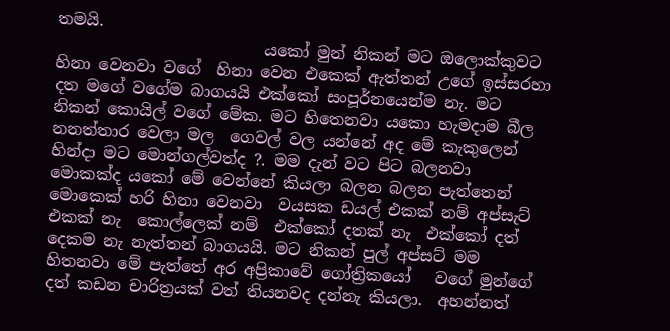තමයි.
                          යකෝ මුන් නිකන් මට ඔලොක්කුවට හිනා වෙනවා වගේ  හිනා වෙන එකෙක් ඇත්තන් උගේ ඉස්සරහා  දත මගේ වගේම බාගයයි එක්කෝ සංපූර්නයෙන්ම නැ. මට නිකන් කොයිල් වගේ මේක. මට හිතෙනවා යකො හැමදාම බීල නනත්තාර වෙලා මල  ගෙවල් වල යන්නේ අද මේ කැකුලෙන් හින්දා මට මොන්ගල්වත්ද ?. මම දැන් වට පිට බලනවා මොකක්ද යකෝ මේ වෙන්නේ කියලා බලන බලන පැත්තෙන් මොකෙක් හරි හිනා වෙනවා  වයසක ඩයල් එකක් නම් අප්සැට් එකක් නැ  කොල්ලෙක් නම්  එක්කෝ දතක් නැ  එක්කෝ දත් දෙකම නැ නැත්තන් බාගයයි. මට නිකන් පුල් අප්සට් මම හිතනවා මේ පැත්තේ අර අප්‍රිකාවේ ගෝත්‍රිකයෝ   වගේ මුන්ගේ දත් කඩන චාරිත්‍රයක් වත් තියනවද දන්නැ කියලා.  අහන්නත්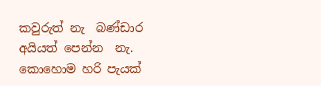කවුරුත් නැ  බණ්ඩාර අයියත් පෙන්න  නැ. කොහොම හරි පැයක්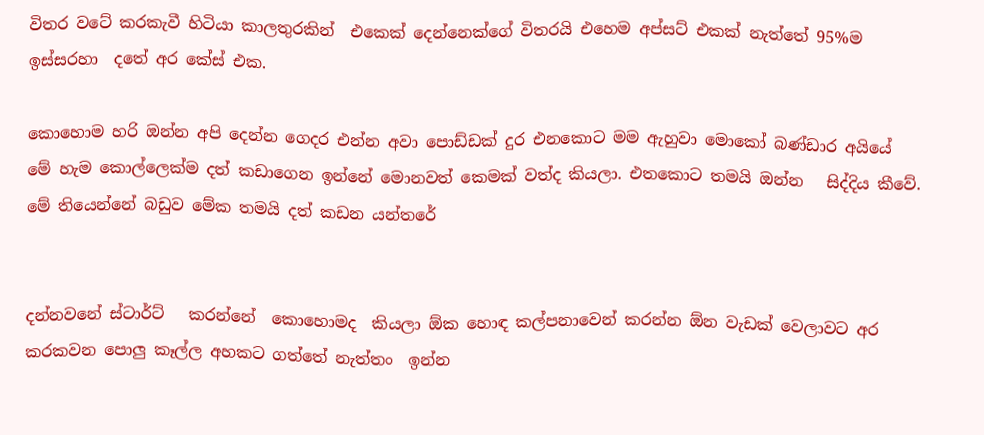විතර වටේ කරකැවී හිටියා කාලතුරකින්  එකෙක් දෙන්නෙක්ගේ විතරයි එහෙම අප්සට් එකක් නැත්තේ 95%ම ඉස්සරහා  දතේ අර කේස් එක.

කොහොම හරි ඔන්න අපි දෙන්න ගෙදර එන්න අවා පොඩ්ඩක් දුර එනකොට මම ඇහුවා මොකෝ බණ්ඩාර අයියේ  මේ හැම කොල්ලෙක්ම දත් කඩාගෙන ඉන්නේ මොනවත් කෙමක් වත්ද කියලා. එතකොට තමයි ඔන්න   සිද්දිය කීවේ. මේ තියෙන්නේ බඩුව මේක තමයි දත් කඩන යන්තරේ


දන්නවනේ ස්ටාර්ට්   කරන්නේ  කොහොමද  කියලා ඕක හොඳ කල්පනාවෙන් කරන්න ඕන වැඩක් වෙලාවට අර කරකවන පොලු කෑල්ල අහකට ගත්තේ නැත්තං  ඉන්න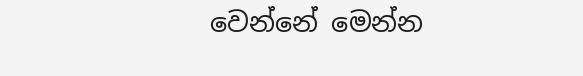වෙන්නේ මෙන්න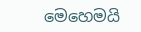මෙහෙමයි